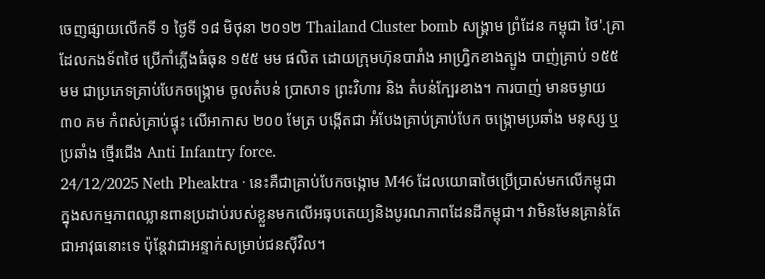ចេញផ្សាយលើកទី ១ ថ្ងៃទី ១៨ មិថុនា ២០១២ Thailand Cluster bomb សង្រ្គាម ព្រំដែន កម្ពុជា ថៃ'.គ្រាដែលកងទ័ពថៃ ប្រើកាំភ្លើងធំធុន ១៥៥ មម ផលិត ដោយក្រុមហ៊ុនបារាំង អាហ្រ្វិកខាងត្បូង បាញ់គ្រាប់ ១៥៥ មម ជាប្រភេទគ្រាប់បែកចង្រ្កោម ចូលតំបន់ ប្រាសាទ ព្រះវិហារ និង តំបន់ក្បែរខាង។ ការបាញ់ មានចម្ងាយ ៣០ គម កំពស់គ្រាប់ផ្ទុះ លើអាកាស ២០០ មែត្រ បង្កើតជា អំបែងគ្រាប់គ្រាប់បែក ចង្រ្កោមប្រឆាំង មនុស្ស ឬ ប្រឆាំង ថ្មើរជើង Anti Infantry force.
24/12/2025 Neth Pheaktra · នេះគឺជាគ្រាប់បែកចង្កោម M46 ដែលយោធាថៃប្រើប្រាស់មកលើកម្ពុជាក្នុងសកម្មភាពឈ្លានពានប្រដាប់របស់ខ្លួនមកលើអធុបតេយ្យនិងបូរណភាពដែនដីកម្ពុជា។ វាមិនមែនគ្រាន់តែជាអាវុធនោះទេ ប៉ុន្តែវាជាអន្ទាក់សម្រាប់ជនស៊ីវិល។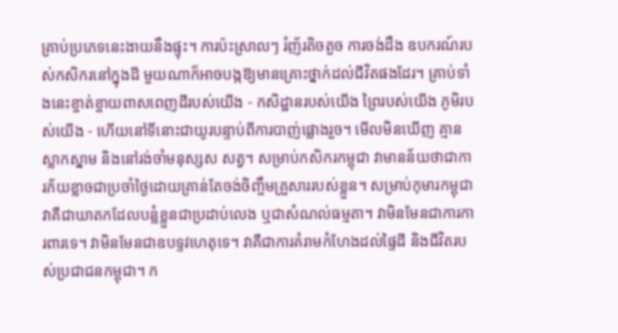គ្រាប់ប្រភេទនេះងាយនឹងផ្ទុះ។ ការប៉ះស្រាលៗ រំញ័រតិចតួច ការចង់ដឹង ឧបករណ៍របស់កសិករនៅក្នុងដី មួយណាក៏អាចបង្កឱ្យមានគ្រោះថ្នាក់ដល់ជីវិតផងដែរ។ គ្រាប់ទាំងនេះខ្ចាត់ខ្ចាយពាសពេញដីរបស់យើង - កសិដ្ឋានរបស់យើង ព្រៃរបស់យើង ភូមិរបស់យើង - ហើយនៅទីនោះជាយូរបន្ទាប់ពីការបាញ់ផ្លោងរួច។ មើលមិនឃើញ គ្មានស្លាកស្នាម និងនៅរង់ចាំមនុស្សស សត្វ។ សម្រាប់កសិករកម្ពុជា វាមានន័យថាជាការភ័យខ្លាចជាប្រចាំថ្ងៃដោយគ្រាន់តែចង់ចិញ្ចឹមគ្រួសាររបស់ខ្លួន។ សម្រាប់កុមារកម្ពុជា វាគឺជាឃាតកដែលបន្លំខ្លួនជាប្រដាប់លេង ឬជាសំណល់ធម្មតា។ វាមិនមែនជាការការពារទេ។ វាមិនមែនជាឧបទ្ទវហេតុទេ។ វាគឺជាការគំរាមកំហែងដល់ផ្ទៃដី និងជីវិតរបស់ប្រជាជនកម្ពុជា។ ក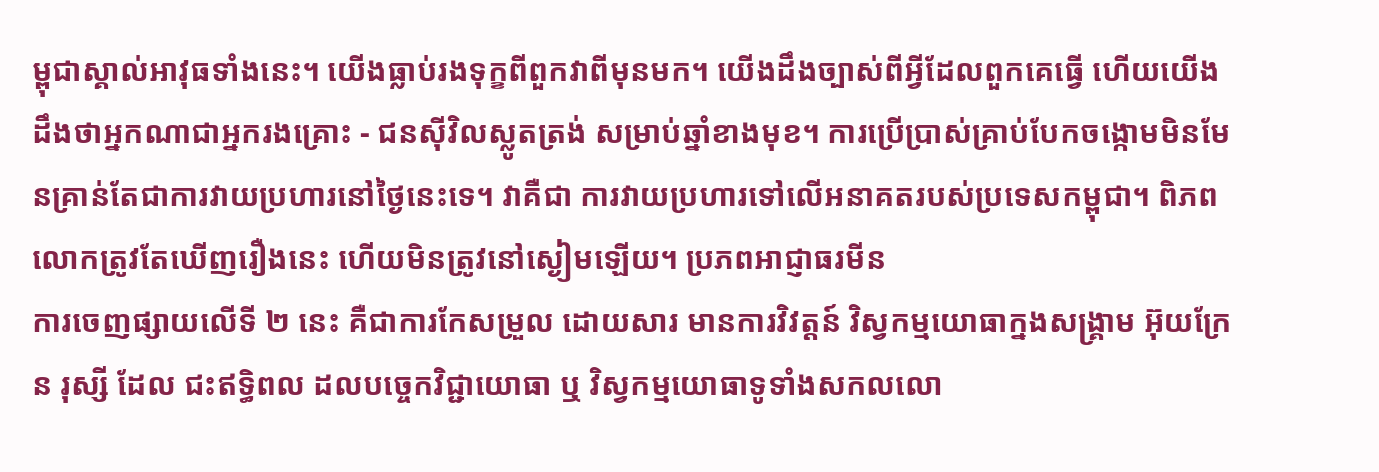ម្ពុជាស្គាល់អាវុធទាំងនេះ។ យើងធ្លាប់រងទុក្ខពីពួកវាពីមុនមក។ យើងដឹងច្បាស់ពីអ្វីដែលពួកគេធ្វើ ហើយយើងដឹងថាអ្នកណាជាអ្នករងគ្រោះ - ជនស៊ីវិលស្លូតត្រង់ សម្រាប់ឆ្នាំខាងមុខ។ ការប្រើប្រាស់គ្រាប់បែកចង្កោមមិនមែនគ្រាន់តែជាការវាយប្រហារនៅថ្ងៃនេះទេ។ វាគឺជា ការវាយប្រហារទៅលើអនាគតរបស់ប្រទេសកម្ពុជា។ ពិភពលោកត្រូវតែឃើញរឿងនេះ ហើយមិនត្រូវនៅស្ងៀមឡើយ។ ប្រភពអាជ្ញាធរមីន
ការចេញផ្សាយលើទី ២ នេះ គឺជាការកែសម្រួល ដោយសារ មានការវិវត្តន៍ វិស្វកម្មយោធាក្នងសង្រ្គាម អ៊ុយក្រែន រុស្សី ដែល ជះឥទ្ធិពល ដលបច្ចេកវិជ្ជាយោធា ឬ វិស្វកម្មយោធាទូទាំងសកលលោ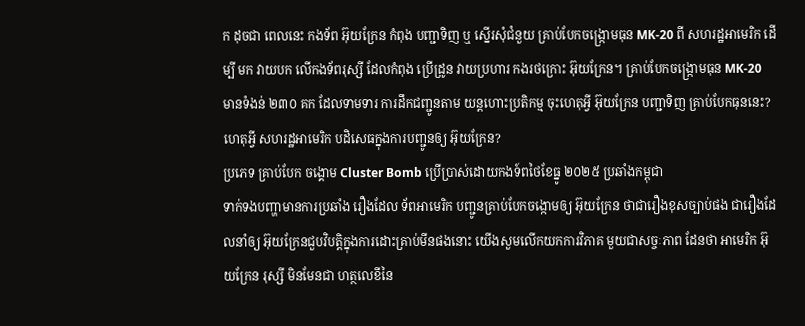ក ដុចជា ពេលនេះ កងទ័ព អ៊ុយក្រែន កំពុង បញ្ជាទិញ ឬ ស្នើរសុំជំនួយ គ្រាប់បែកចង្រ្កោមធុន MK-20 ពី សហរដ្ឋអាមេរិក ដើម្បី មក វាយបក លើកងទ័ពរុស្សី ដែលកំពុង ប្រើដ្រូន វាយប្រហារ កងរថក្រោះ អ៊ុយក្រែន។ គ្រាប់បែកចង្រ្កោមធុន MK-20 មានទំងន់ ២៣០ គក ដែលទាមទារ ការដឹកជញ្ជូនតាម យន្តហោះប្រតិកម្ម ចុះហេតុអ្វី អ៊ុយក្រែន បញ្ជាទិញ គ្រាប់បែកធុននេះ?ហេតុអ្វី សហរដ្ឋអាមេរិក បដិសេធក្នុងការបញ្ជូនឲ្យ អ៊ុយក្រែន?
ប្រភេទ គ្រាប់បែក ចង្គោម Cluster Bomb ប្រើប្រាស់ដោយកងទ៍ពថៃខែធ្នូ ២០២៥ ប្រឆាំងកម្ពុជា
ទាក់ទងបញ្ហាមានការប្រឆាំង រឿងដែល ទ័ពអាមេរិក បញ្ជូនគ្រាប់បែកចង្កោមឲ្យ អ៊ុយក្រែន ថាជារឿងខុសច្បាប់ផង ជារឿងដែលនាំឲ្យ អ៊ុយក្រែនជួបវិបត្តិក្នុងការដោះគ្រាប់មីនផងនោះ យើងសួមលើកយកការវិភាគ មួយជាសច្ចៈភាព ដែនថា អាមេរិក អ៊ុយក្រែន រុស្សី មិនមែនជា ហត្ថលេខីនៃ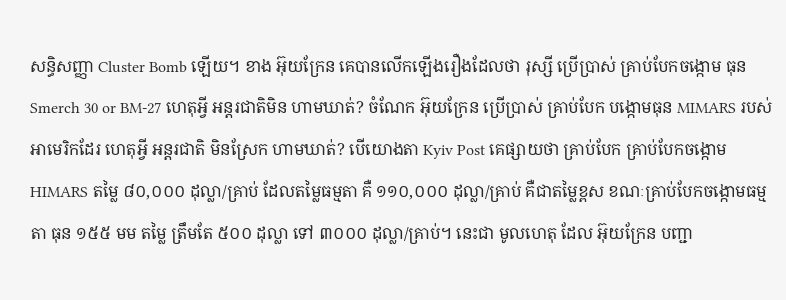សន្ធិសញ្ញា Cluster Bomb ឡើយ។ ខាង អ៊ុយក្រែន គេបានលើកឡើងរឿងដែលថា រុស្សី ប្រើប្រាស់ គ្រាប់បែកចង្កោម ធុន Smerch 30 or BM-27 ហេតុអ្វី អន្តរជាតិមិន ហាមឃាត់? ចំណែក អ៊ុយក្រែន ប្រើប្រាស់ គ្រាប់បែក បង្កោមធុន MIMARS របស់ អាមេរិកដែរ ហេតុអ្វី អន្តរជាតិ មិនស្រែក ហាមឃាត់? បើយោងតា Kyiv Post គេផ្សាយថា គ្រាប់បែក គ្រាប់បែកចង្កោម HIMARS តម្លៃ ៨០,០០០ ដុល្លា/គ្រាប់ ដែលតម្លៃធម្មតា គឺ ១១០,០០០ ដុល្លា/គ្រាប់ គឺជាតម្លៃខ្ពស ខណៈគ្រាប់បែកចង្កោមធម្មតា ធុន ១៥៥ មម តម្លៃ ត្រឹមតែ ៥០០ ដុល្លា ទៅ ៣០០០ ដុល្លា/គ្រាប់។ នេះជា មូលហេតុ ដែល អ៊ុយក្រែន បញ្ជា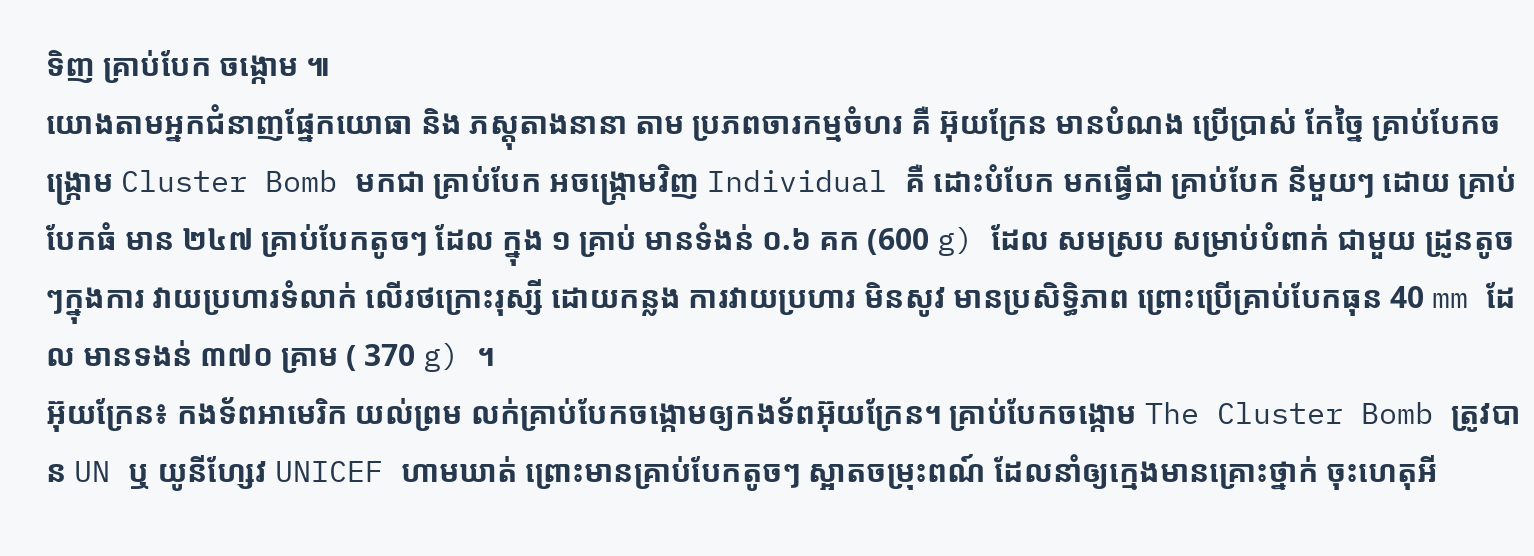ទិញ គ្រាប់បែក ចង្កោម ៕
យោងតាមអ្នកជំនាញផ្នែកយោធា និង ភស្តុតាងនានា តាម ប្រភពចារកម្មចំហរ គឺ អ៊ុយក្រែន មានបំណង ប្រើប្រាស់ កែច្នៃ គ្រាប់បែកចង្រ្កោម Cluster Bomb មកជា គ្រាប់បែក អចង្រ្កោមវិញ Individual គឺ ដោះបំបែក មកធ្វើជា គ្រាប់បែក នីមួយៗ ដោយ គ្រាប់បែកធំ មាន ២៤៧ គ្រាប់បែកតូចៗ ដែល ក្នុង ១ គ្រាប់ មានទំងន់ ០.៦ គក (600 g) ដែល សមស្រប សម្រាប់បំពាក់ ជាមួយ ដ្រូនតូច ៗក្នុងការ វាយប្រហារទំលាក់ លើរថក្រោះរុស្សី ដោយកន្លង ការវាយប្រហារ មិនសូវ មានប្រសិទ្ធិភាព ព្រោះប្រើគ្រាប់បែកធុន 40 mm ដែល មានទងន់ ៣៧០ គ្រាម ( 370 g) ។
អ៊ុយក្រែន៖ កងទ័ពអាមេរិក យល់ព្រម លក់គ្រាប់បែកចង្កោមឲ្យកងទ័ពអ៊ុយក្រែន។ គ្រាប់បែកចង្កោម The Cluster Bomb ត្រូវបាន UN ឬ យូនីហ្សែវ UNICEF ហាមឃាត់ ព្រោះមានគ្រាប់បែកតូចៗ ស្អាតចម្រុះពណ៍ ដែលនាំឲ្យក្មេងមានគ្រោះថ្នាក់ ចុះហេតុអី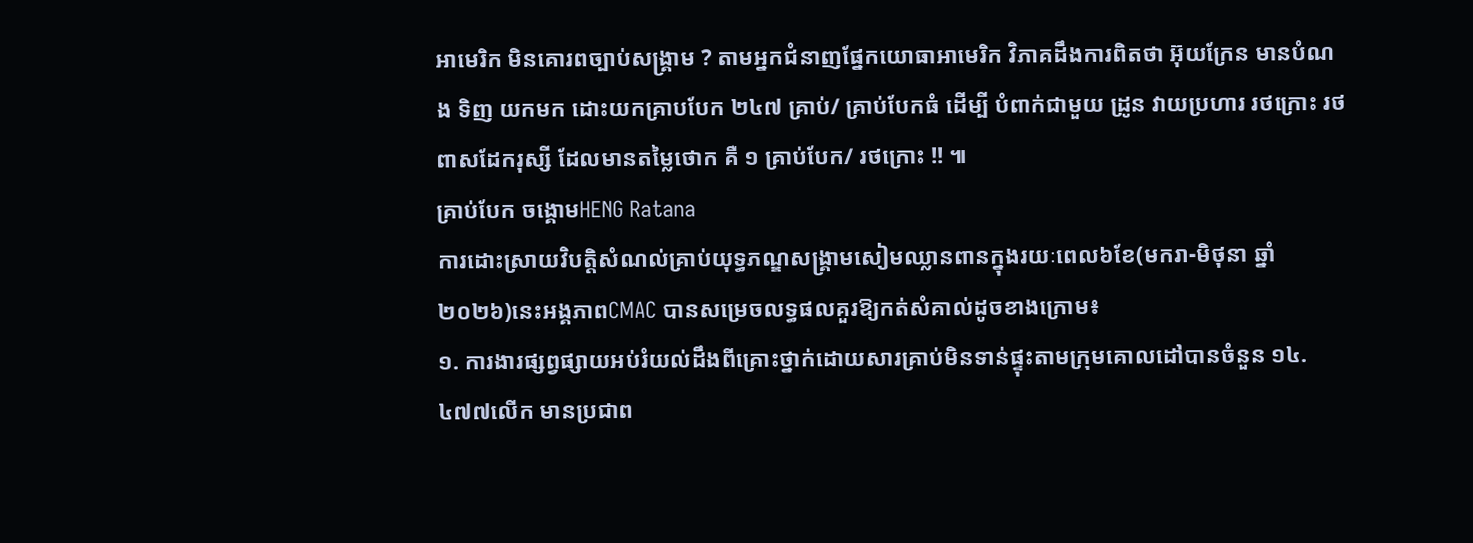អាមេរិក មិនគោរពច្បាប់សង្រ្គាម ? តាមអ្នកជំនាញផ្នែកយោធាអាមេរិក វិភាគដឹងការពិតថា អ៊ុយក្រែន មានបំណង ទិញ យកមក ដោះយកគ្រាបបែក ២៤៧ គ្រាប់/ គ្រាប់បែកធំ ដើម្បី បំពាក់ជាមួយ ដ្រូន វាយប្រហារ រថក្រោះ រថពាសដែករុស្សី ដែលមានតម្លៃថោក គឺ ១ គ្រាប់បែក/ រថក្រោះ !! ៕
គ្រាប់បែក ចង្គោមHENG Ratana
ការដោះស្រាយវិបត្តិសំណល់គ្រាប់យុទ្ធភណ្ឌសង្គ្រាមសៀមឈ្លានពានក្នុងរយៈពេល៦ខែ(មករា-មិថុនា ឆ្នាំ២០២៦)នេះអង្គភាពCMAC បានសម្រេចលទ្ធផលគួរឱ្យកត់សំគាល់ដូចខាងក្រោម៖
១. ការងារផ្សព្វផ្សាយអប់រំយល់ដឹងពីគ្រោះថ្នាក់ដោយសារគ្រាប់មិនទាន់ផ្ទុះតាមក្រុមគោលដៅបានចំនួន ១៤.៤៧៧លើក មានប្រជាព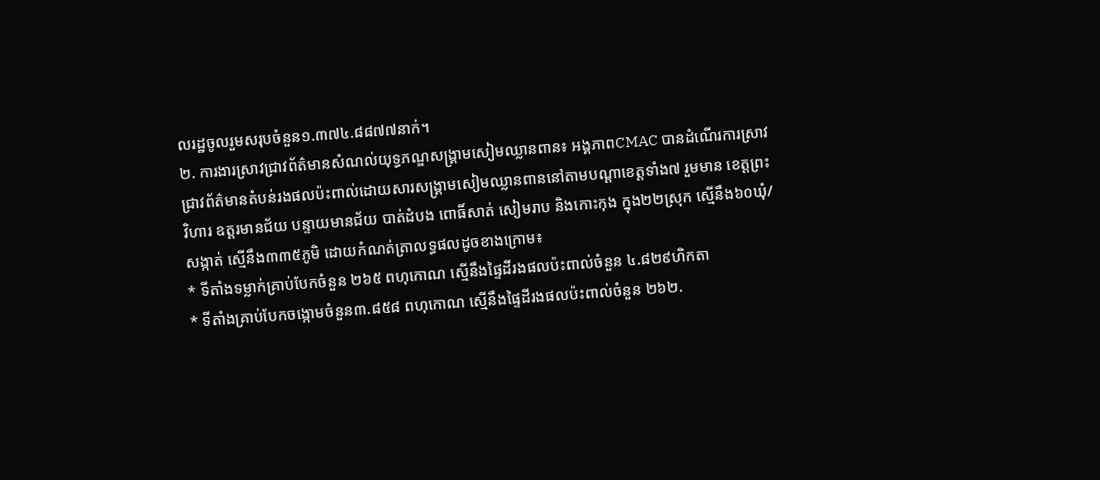លរដ្ឋចូលរួមសរុបចំនួន១.៣៧៤.៨៨៧៧នាក់។
២. ការងារស្រាវជ្រាវព័ត៌មានសំណល់យុទ្ធភណ្ឌសង្គ្រាមសៀមឈ្លានពាន៖ អង្គភាពCMAC បានដំណេីរការស្រាវជ្រាវព័ត៌មានតំបន់រងផលប៉ះពាល់ដោយសារសង្គ្រាមសៀមឈ្លានពាននៅតាមបណ្តាខេត្តទាំង៧ រួមមាន ខេត្តព្រះវិហារ ឧត្តរមានជ័យ បន្ទាយមានជ័យ បាត់ដំបង ពោធិ៍សាត់ សៀមរាប និងកោះកុង ក្នុង២២ស្រុក ស្មេីនឹង៦០ឃុំ/សង្កាត់ ស្មេីនឹង៣៣៥ភូមិ ដោយកំណត់ត្រាលទ្ធផលដូចខាងក្រោម៖
* ទីតាំងទម្លាក់គ្រាប់បែកចំនួន ២៦៥ ពហុកោណ ស្មេីនឹងផ្ទៃដីរងផលប៉ះពាល់ចំនួន ៤.៨២៩ហិកតា
* ទីតាំងគ្រាប់បែកចង្កោមចំនួន៣.៨៥៨ ពហុកោណ ស្មេីនឹងផ្ទៃដីរងផលប៉ះពាល់ចំនួន ២៦២.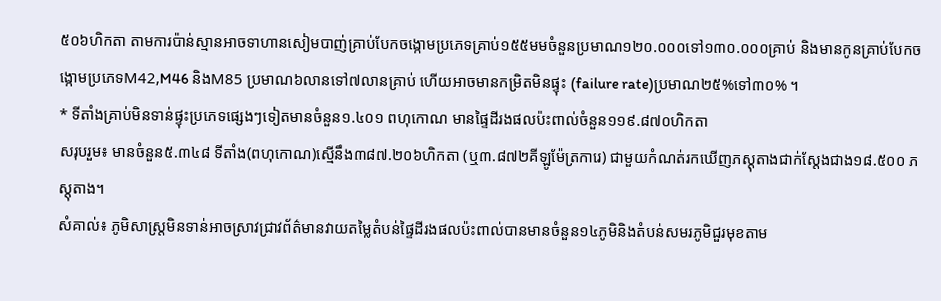៥០៦ហិកតា តាមការប៉ាន់ស្មានអាចទាហានសៀមបាញ់គ្រាប់បែកចង្កោមប្រភេទគ្រាប់១៥៥មមចំនួនប្រមាណ១២០.០០០ទៅ១៣០.០០០គ្រាប់ និងមានកូនគ្រាប់បែកចង្កោមប្រភេទM42,M46 និងM85 ប្រមាណ៦លានទៅ៧លានគ្រាប់ ហេីយអាចមានកម្រិតមិនផ្ទុះ (failure rate)ប្រមាណ២៥%ទៅ៣០% ។
* ទីតាំងគ្រាប់មិនទាន់ផ្ទុះប្រភេទផ្សេងៗទៀតមានចំនួន១.៤០១ ពហុកោណ មានផ្ទៃដីរងផលប៉ះពាល់ចំនួន១១៩.៨៧០ហិកតា
សរុបរួម៖ មានចំនួន៥.៣៤៨ ទីតាំង(ពហុកោណ)ស្មេីនឹង៣៨៧.២០៦ហិកតា (ឬ៣.៨៧២គីឡូម៉ែត្រការេ) ជាមួយកំណត់រកឃេីញភស្តុតាងជាក់ស្តែងជាង១៨.៥០០ ភស្តុតាង។
សំគាល់៖ ភូមិសាស្ត្រមិនទាន់អាចស្រាវជ្រាវព័ត៌មានវាយតម្លៃតំបន់ផ្ទៃដីរងផលប៉ះពាល់បានមានចំនួន១៤ភូមិនិងតំបន់សមរភូមិជួរមុខតាម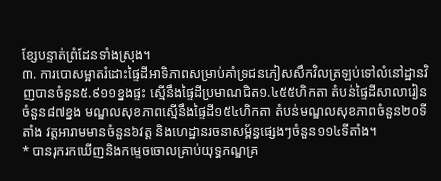ខ្សែបន្ទាត់ព្រំដែនទាំងស្រុង។
៣. ការបោសម្អាតរំដោះផ្ទៃដីអាទិភាពសម្រាប់គាំទ្រជនភៀសសឹកវិលត្រឡប់ទៅលំនៅដ្ឋានវិញបានចំនួន៥.៩១១ខ្នងផ្ទះ ស្មើនឹងផ្ទៃដីប្រមាណជិត១.៤៥៥ហិកតា តំបន់ផ្ទៃដីសាលារៀនចំនួន៨៧ខ្នង មណ្ឌលសុខភាពស្មើនឹងផ្ទៃដី១៥៤ហិកតា តំបន់មណ្ឌលសុខភាពចំនួន២០ទីតាំង វត្តអារាមមានចំនួន៦វត្ត និងហេដ្ឋានរចនាសម្ព័ន្ធផ្សេងៗចំនួន១១៤ទីតាំង។
* បានរុករកឃេីញនិងកម្ទេចចោលគ្រាប់យុទ្ធភណ្ឌគ្រ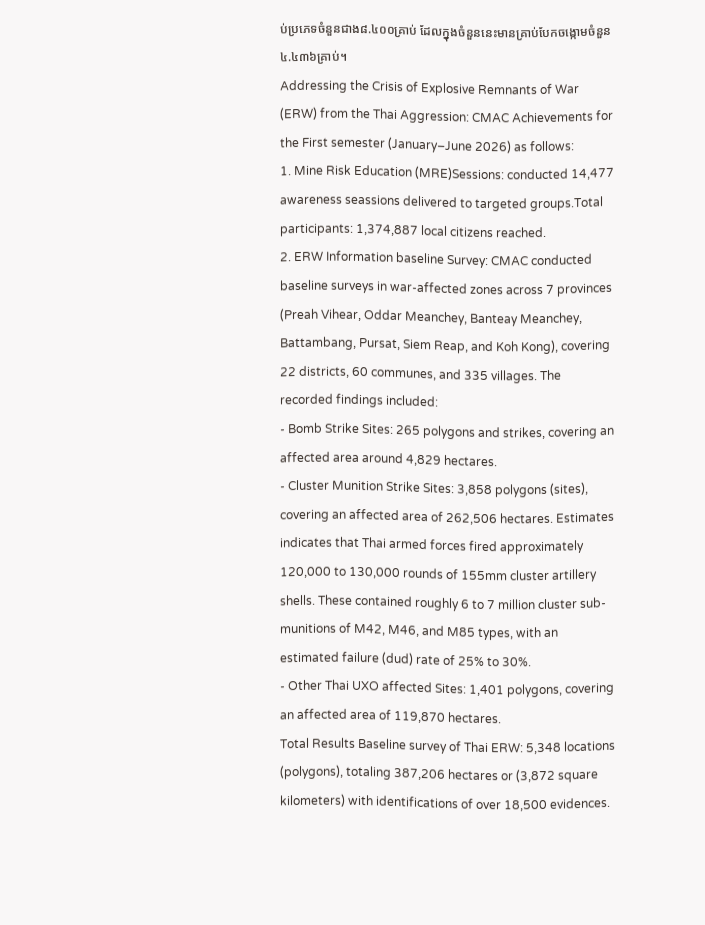ប់ប្រភេទចំនួនជាង៨.៤០០គ្រាប់ ដែលក្នុងចំនួននេះមានគ្រាប់បែកចង្កោមចំនួន៤.៤៣៦គ្រាប់។
Addressing the Crisis of Explosive Remnants of War (ERW) from the Thai Aggression: CMAC Achievements for the First semester (January–June 2026) as follows:
1. Mine Risk Education (MRE)Sessions: conducted 14,477 awareness seassions delivered to targeted groups.Total participants: 1,374,887 local citizens reached.
2. ERW Information baseline Survey: CMAC conducted baseline surveys in war-affected zones across 7 provinces (Preah Vihear, Oddar Meanchey, Banteay Meanchey, Battambang, Pursat, Siem Reap, and Koh Kong), covering 22 districts, 60 communes, and 335 villages. The recorded findings included:
- Bomb Strike Sites: 265 polygons and strikes, covering an affected area around 4,829 hectares.
- Cluster Munition Strike Sites: 3,858 polygons (sites), covering an affected area of 262,506 hectares. Estimates indicates that Thai armed forces fired approximately 120,000 to 130,000 rounds of 155mm cluster artillery shells. These contained roughly 6 to 7 million cluster sub-munitions of M42, M46, and M85 types, with an estimated failure (dud) rate of 25% to 30%.
- Other Thai UXO affected Sites: 1,401 polygons, covering an affected area of 119,870 hectares.
Total Results Baseline survey of Thai ERW: 5,348 locations (polygons), totaling 387,206 hectares or (3,872 square kilometers) with identifications of over 18,500 evidences.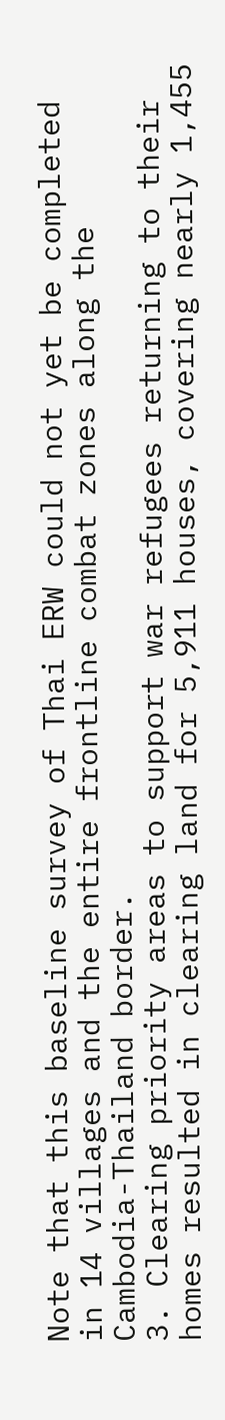Note that this baseline survey of Thai ERW could not yet be completed in 14 villages and the entire frontline combat zones along the Cambodia-Thailand border.
3. Clearing priority areas to support war refugees returning to their homes resulted in clearing land for 5,911 houses, covering nearly 1,455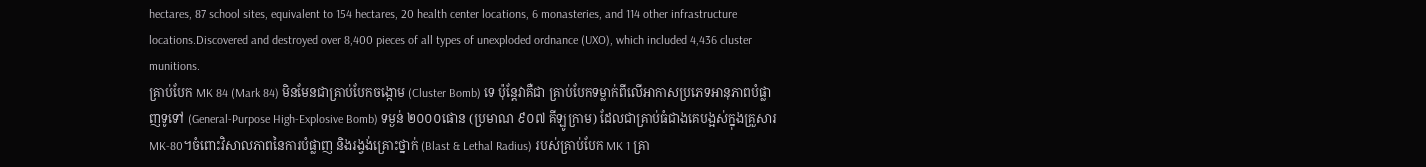hectares, 87 school sites, equivalent to 154 hectares, 20 health center locations, 6 monasteries, and 114 other infrastructure locations.Discovered and destroyed over 8,400 pieces of all types of unexploded ordnance (UXO), which included 4,436 cluster munitions.
គ្រាប់បែក MK 84 (Mark 84) មិនមែនជាគ្រាប់បែកចង្កោម (Cluster Bomb) ទេ ប៉ុន្តែវាគឺជា គ្រាប់បែកទម្លាក់ពីលើអាកាសប្រភេទអានុភាពបំផ្លាញទូទៅ (General-Purpose High-Explosive Bomb) ទម្ងន់ ២០០០ផោន (ប្រមាណ ៩០៧ គីឡូក្រាម) ដែលជាគ្រាប់ធំជាងគេបង្អស់ក្នុងគ្រួសារ MK-80។ចំពោះវិសាលភាពនៃការបំផ្លាញ និងរង្វង់គ្រោះថ្នាក់ (Blast & Lethal Radius) របស់គ្រាប់បែក MK 1 គ្រា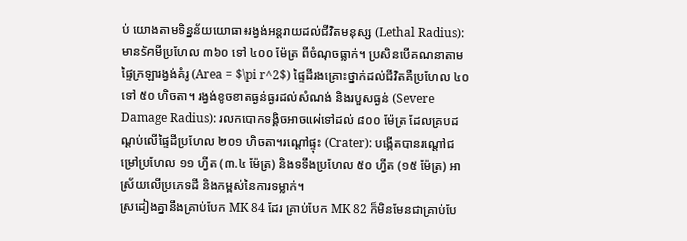ប់ យោងតាមទិន្នន័យយោធា៖រង្វង់អន្តរាយដល់ជីវិតមនុស្ស (Lethal Radius): មានรัศមីប្រហែល ៣៦០ ទៅ ៤០០ ម៉ែត្រ ពីចំណុចធ្លាក់។ ប្រសិនបើគណនាតាមផ្ទៃក្រឡារង្វង់គំរូ (Area = $\pi r^2$) ផ្ទៃដីរងគ្រោះថ្នាក់ដល់ជីវិតគឺប្រហែល ៤០ ទៅ ៥០ ហិចតា។ រង្វង់ខូចខាតធ្ងន់ធ្ងរដល់សំណង់ និងរបួសធ្ងន់ (Severe Damage Radius): រលកបោកទង្គិចអាចแผ่ទៅដល់ ៨០០ ម៉ែត្រ ដែលគ្របដណ្តប់លើផ្ទៃដីប្រហែល ២០១ ហិចតា។រណ្តៅផ្ទុះ (Crater): បង្កើតបានរណ្តៅជម្រៅប្រហែល ១១ ហ្វីត (៣.៤ ម៉ែត្រ) និងទទឹងប្រហែល ៥០ ហ្វីត (១៥ ម៉ែត្រ) អាស្រ័យលើប្រភេទដី និងកម្ពស់នៃការទម្លាក់។
ស្រដៀងគ្នានឹងគ្រាប់បែក MK 84 ដែរ គ្រាប់បែក MK 82 ក៏មិនមែនជាគ្រាប់បែ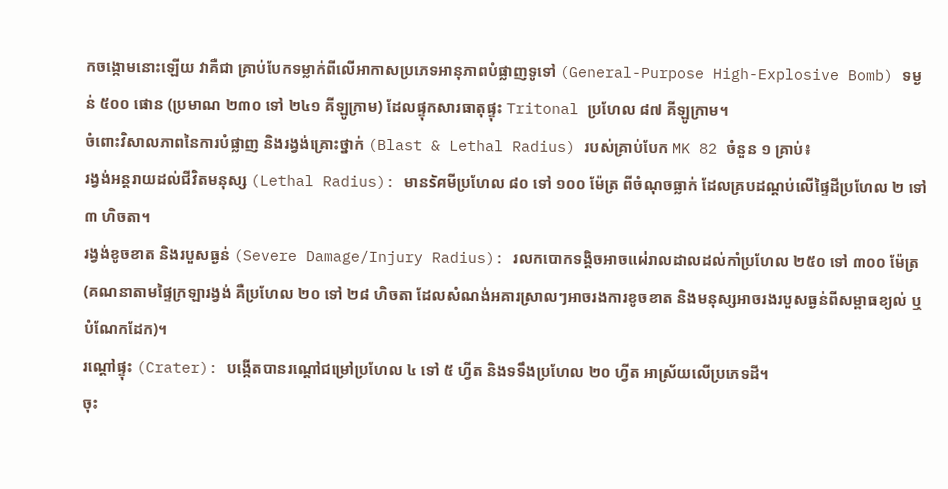កចង្កោមនោះឡើយ វាគឺជា គ្រាប់បែកទម្លាក់ពីលើអាកាសប្រភេទអានុភាពបំផ្លាញទូទៅ (General-Purpose High-Explosive Bomb) ទម្ងន់ ៥០០ ផោន (ប្រមាណ ២៣០ ទៅ ២៤១ គីឡូក្រាម) ដែលផ្ទុកសារធាតុផ្ទុះ Tritonal ប្រហែល ៨៧ គីឡូក្រាម។
ចំពោះវិសាលភាពនៃការបំផ្លាញ និងរង្វង់គ្រោះថ្នាក់ (Blast & Lethal Radius) របស់គ្រាប់បែក MK 82 ចំនួន ១ គ្រាប់៖
រង្វង់អន្តរាយដល់ជីវិតមនុស្ស (Lethal Radius): មានรัศមីប្រហែល ៨០ ទៅ ១០០ ម៉ែត្រ ពីចំណុចធ្លាក់ ដែលគ្របដណ្តប់លើផ្ទៃដីប្រហែល ២ ទៅ ៣ ហិចតា។
រង្វង់ខូចខាត និងរបួសធ្ងន់ (Severe Damage/Injury Radius): រលកបោកទង្គិចអាចแผ่រាលដាលដល់កាំប្រហែល ២៥០ ទៅ ៣០០ ម៉ែត្រ (គណនាតាមផ្ទៃក្រឡារង្វង់ គឺប្រហែល ២០ ទៅ ២៨ ហិចតា ដែលសំណង់អគារស្រាលៗអាចរងការខូចខាត និងមនុស្សអាចរងរបួសធ្ងន់ពីសម្ពាធខ្យល់ ឬបំណែកដែក)។
រណ្តៅផ្ទុះ (Crater): បង្កើតបានរណ្តៅជម្រៅប្រហែល ៤ ទៅ ៥ ហ្វីត និងទទឹងប្រហែល ២០ ហ្វីត អាស្រ័យលើប្រភេទដី។
ចុះ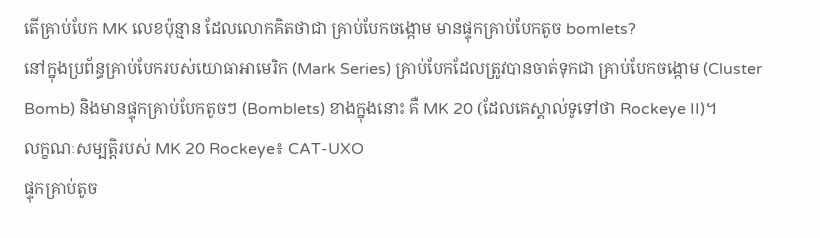តើគ្រាប់បែក MK លេខប៉ុន្មាន ដែលលោកគិតថាជា គ្រាប់បែកចង្កោម មានផ្ទុកគ្រាប់បែកតូច bomlets?
នៅក្នុងប្រព័ន្ធគ្រាប់បែករបស់យោធាអាមេរិក (Mark Series) គ្រាប់បែកដែលត្រូវបានចាត់ទុកជា គ្រាប់បែកចង្កោម (Cluster Bomb) និងមានផ្ទុកគ្រាប់បែកតូចៗ (Bomblets) ខាងក្នុងនោះ គឺ MK 20 (ដែលគេស្គាល់ទូទៅថា Rockeye II)។
លក្ខណៈសម្បត្តិរបស់ MK 20 Rockeye៖ CAT-UXO
ផ្ទុកគ្រាប់តូច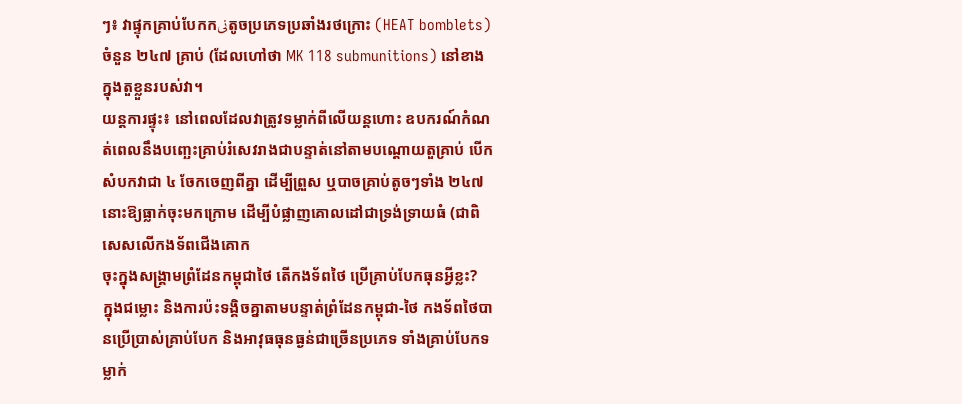ៗ៖ វាផ្ទុកគ្រាប់បែកកنیតូចប្រភេទប្រឆាំងរថក្រោះ (HEAT bomblets) ចំនួន ២៤៧ គ្រាប់ (ដែលហៅថា MK 118 submunitions) នៅខាងក្នុងតួខ្លួនរបស់វា។
យន្តការផ្ទុះ៖ នៅពេលដែលវាត្រូវទម្លាក់ពីលើយន្តហោះ ឧបករណ៍កំណត់ពេលនឹងបញ្ឆេះគ្រាប់រំសេវរាងជាបន្ទាត់នៅតាមបណ្តោយតួគ្រាប់ បើកសំបកវាជា ៤ ចែកចេញពីគ្នា ដើម្បីព្រួស ឬបាចគ្រាប់តូចៗទាំង ២៤៧ នោះឱ្យធ្លាក់ចុះមកក្រោម ដើម្បីបំផ្លាញគោលដៅជាទ្រង់ទ្រាយធំ (ជាពិសេសលើកងទ័ពជើងគោក
ចុះក្នុងសង្រ្គាមព្រំដែនកម្ពុជាថៃ តើកងទ័ពថៃ ប្រើគ្រាប់បែកធុនអ្វីខ្លះ?
ក្នុងជម្លោះ និងការប៉ះទង្គិចគ្នាតាមបន្ទាត់ព្រំដែនកម្ពុជា-ថៃ កងទ័ពថៃបានប្រើប្រាស់គ្រាប់បែក និងអាវុធធុនធ្ងន់ជាច្រើនប្រភេទ ទាំងគ្រាប់បែកទម្លាក់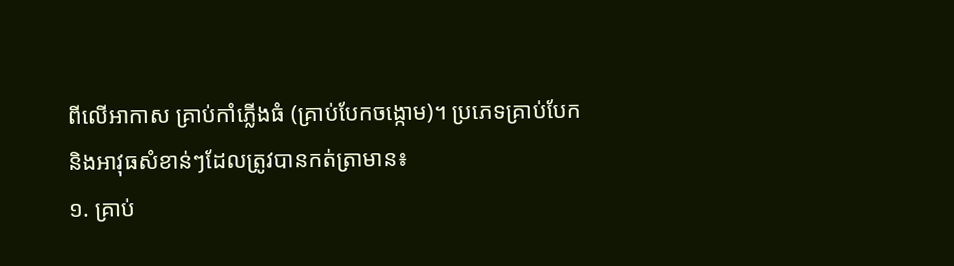ពីលើអាកាស គ្រាប់កាំភ្លើងធំ (គ្រាប់បែកចង្កោម)។ ប្រភេទគ្រាប់បែក និងអាវុធសំខាន់ៗដែលត្រូវបានកត់ត្រាមាន៖
១. គ្រាប់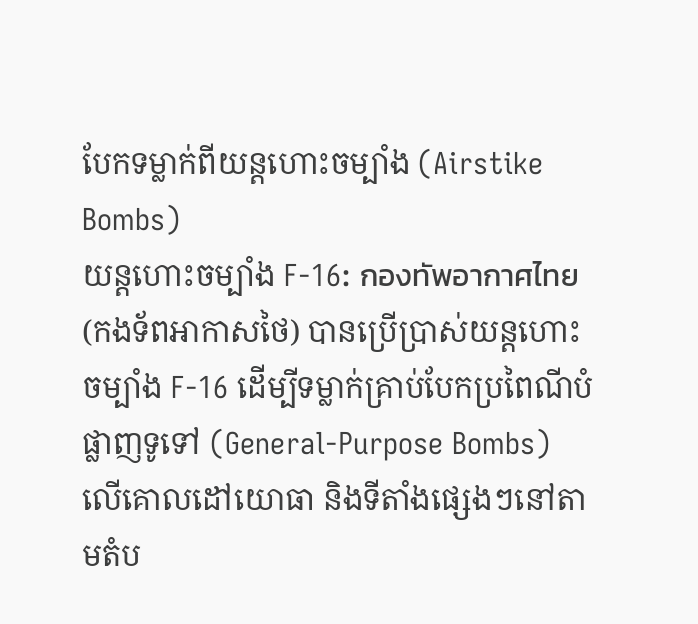បែកទម្លាក់ពីយន្តហោះចម្បាំង (Airstike Bombs)
យន្តហោះចម្បាំង F-16: กองทัพอากาศไทย (កងទ័ពអាកាសថៃ) បានប្រើប្រាស់យន្តហោះចម្បាំង F-16 ដើម្បីទម្លាក់គ្រាប់បែកប្រពៃណីបំផ្លាញទូទៅ (General-Purpose Bombs) លើគោលដៅយោធា និងទីតាំងផ្សេងៗនៅតាមតំប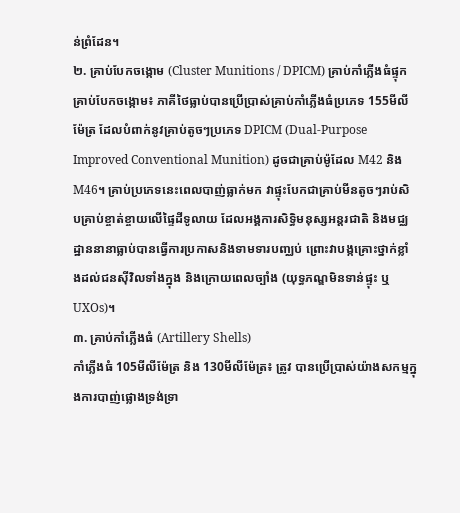ន់ព្រំដែន។
២. គ្រាប់បែកចង្កោម (Cluster Munitions / DPICM) គ្រាប់កាំភ្លើងធំផ្ទុកគ្រាប់បែកចង្កោម៖ ភាគីថៃធ្លាប់បានប្រើប្រាស់គ្រាប់កាំភ្លើងធំប្រភេទ 155មីលីម៉ែត្រ ដែលបំពាក់នូវគ្រាប់តូចៗប្រភេទ DPICM (Dual-Purpose Improved Conventional Munition) ដូចជាគ្រាប់ម៉ូដែល M42 និង M46។ គ្រាប់ប្រភេទនេះពេលបាញ់ធ្លាក់មក វាផ្ទុះបែកជាគ្រាប់មីនតូចៗរាប់សិបគ្រាប់ខ្ចាត់ខ្ចាយលើផ្ទៃដីទូលាយ ដែលអង្គការសិទ្ធិមនុស្សអន្តរជាតិ និងមជ្ឈដ្ឋាននានាធ្លាប់បានធ្វើការប្រកាសនិងទាមទារបញ្ឈប់ ព្រោះវាបង្កគ្រោះថ្នាក់ខ្លាំងដល់ជនស៊ីវិលទាំងក្នុង និងក្រោយពេលច្បាំង (យុទ្ធភណ្ឌមិនទាន់ផ្ទុះ ឬ UXOs)។
៣. គ្រាប់កាំភ្លើងធំ (Artillery Shells)
កាំភ្លើងធំ 105មីលីម៉ែត្រ និង 130មីលីម៉ែត្រ៖ ត្រូវ បានប្រើប្រាស់យ៉ាងសកម្មក្នុងការបាញ់ផ្លោងទ្រង់ទ្រា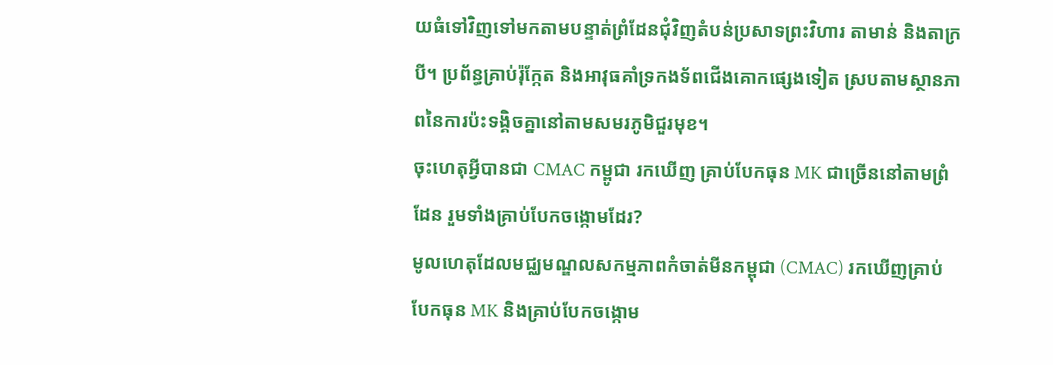យធំទៅវិញទៅមកតាមបន្ទាត់ព្រំដែនជុំវិញតំបន់ប្រសាទព្រះវិហារ តាមាន់ និងតាក្របី។ ប្រព័ន្ធគ្រាប់រ៉ុក្កែត និងអាវុធគាំទ្រកងទ័ពជើងគោកផ្សេងទៀត ស្របតាមស្ថានភាពនៃការប៉ះទង្គិចគ្នានៅតាមសមរភូមិជួរមុខ។
ចុះហេតុអ្វីបានជា CMAC កម្ពូជា រកឃើញ គ្រាប់បែកធុន MK ជាច្រើននៅតាមព្រំដែន រួមទាំងគ្រាប់បែកចង្កោមដែរ?
មូលហេតុដែលមជ្ឈមណ្ឌលសកម្មភាពកំចាត់មីនកម្ពុជា (CMAC) រកឃើញគ្រាប់បែកធុន MK និងគ្រាប់បែកចង្កោម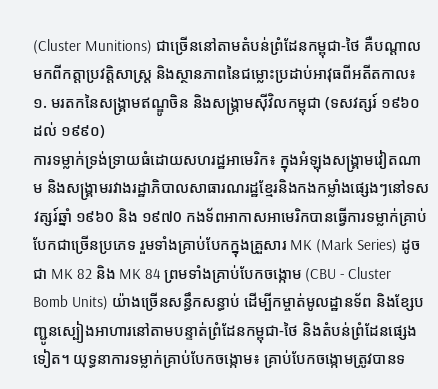(Cluster Munitions) ជាច្រើននៅតាមតំបន់ព្រំដែនកម្ពុជា-ថៃ គឺបណ្តាលមកពីកត្តាប្រវត្តិសាស្ត្រ និងស្ថានភាពនៃជម្លោះប្រដាប់អាវុធពីអតីតកាល៖
១. មរតកនៃសង្គ្រាមឥណ្ឌូចិន និងសង្គ្រាមស៊ីវិលកម្ពុជា (ទសវត្សរ៍ ១៩៦០ ដល់ ១៩៩០)
ការទម្លាក់ទ្រង់ទ្រាយធំដោយសហរដ្ឋអាមេរិក៖ ក្នុងអំឡុងសង្គ្រាមវៀតណាម និងសង្គ្រាមរវាងរដ្ឋាភិបាលសាធារណរដ្ឋខ្មែរនិងកងកម្លាំងផ្សេងៗនៅទសវត្សរ៍ឆ្នាំ ១៩៦0 និង ១៩៧0 កងទ័ពអាកាសអាមេរិកបានធ្វើការទម្លាក់គ្រាប់បែកជាច្រើនប្រភេទ រួមទាំងគ្រាប់បែកក្នុងគ្រួសារ MK (Mark Series) ដូចជា MK 82 និង MK 84 ព្រមទាំងគ្រាប់បែកចង្កោម (CBU - Cluster Bomb Units) យ៉ាងច្រើនសន្ធឹកសន្ធាប់ ដើម្បីកម្ចាត់មូលដ្ឋានទ័ព និងខ្សែបញ្ជូនស្បៀងអាហារនៅតាមបន្ទាត់ព្រំដែនកម្ពុជា-ថៃ និងតំបន់ព្រំដែនផ្សេងទៀត។ យុទ្ធនាការទម្លាក់គ្រាប់បែកចង្កោម៖ គ្រាប់បែកចង្កោមត្រូវបានទ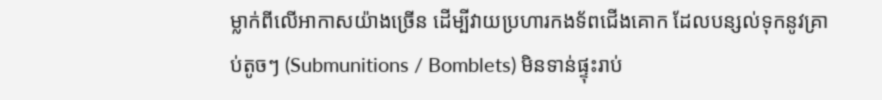ម្លាក់ពីលើអាកាសយ៉ាងច្រើន ដើម្បីវាយប្រហារកងទ័ពជើងគោក ដែលបន្សល់ទុកនូវគ្រាប់តូចៗ (Submunitions / Bomblets) មិនទាន់ផ្ទុះរាប់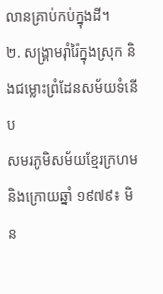លានគ្រាប់កប់ក្នុងដី។
២. សង្គ្រាមរ៉ាំរ៉ៃក្នុងស្រុក និងជម្លោះព្រំដែនសម័យទំនើប
សមរភូមិសម័យខ្មែរក្រហម និងក្រោយឆ្នាំ ១៩៧៩៖ មិន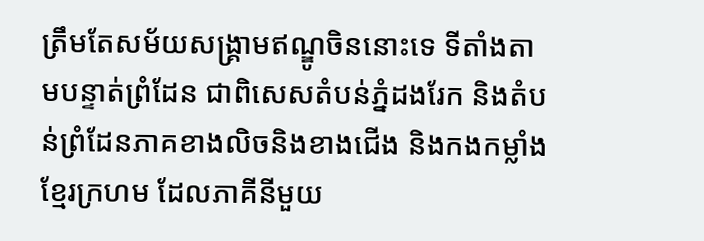ត្រឹមតែសម័យសង្គ្រាមឥណ្ឌូចិននោះទេ ទីតាំងតាមបន្ទាត់ព្រំដែន ជាពិសេសតំបន់ភ្នំដងរែក និងតំបន់ព្រំដែនភាគខាងលិចនិងខាងជើង និងកងកម្លាំងខ្មែរក្រហម ដែលភាគីនីមួយ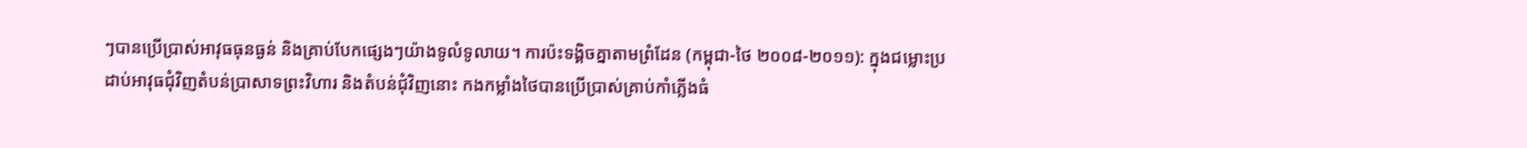ៗបានប្រើប្រាស់អាវុធធុនធ្ងន់ និងគ្រាប់បែកផ្សេងៗយ៉ាងទូលំទូលាយ។ ការប៉ះទង្គិចគ្នាតាមព្រំដែន (កម្ពុជា-ថៃ ២០០៨-២០១១): ក្នុងជម្លោះប្រដាប់អាវុធជុំវិញតំបន់ប្រាសាទព្រះវិហារ និងតំបន់ជុំវិញនោះ កងកម្លាំងថៃបានប្រើប្រាស់គ្រាប់កាំភ្លើងធំ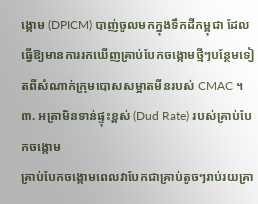ង្កោម (DPICM) បាញ់ចូលមកក្នុងទឹកដីកម្ពុជា ដែលធ្វើឱ្យមានការរកឃើញគ្រាប់បែកចង្កោមថ្មីៗបន្ថែមទៀតពីសំណាក់ក្រុមបោសសម្អាតមីនរបស់ CMAC ។
៣. អត្រាមិនទាន់ផ្ទុះខ្ពស់ (Dud Rate) របស់គ្រាប់បែកចង្កោម
គ្រាប់បែកចង្កោមពេលវាបែកជាគ្រាប់តូចៗរាប់រយគ្រា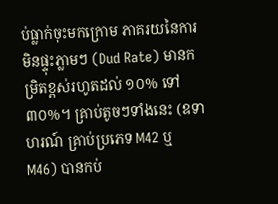ប់ធ្លាក់ចុះមកក្រោម ភាគរយនៃការមិនផ្ទុះភ្លាមៗ (Dud Rate) មានកម្រិតខ្ពស់រហូតដល់ ១០% ទៅ ៣០%។ គ្រាប់តូចៗទាំងនេះ (ឧទាហរណ៍ គ្រាប់ប្រភេទ M42 ឬ M46) បានកប់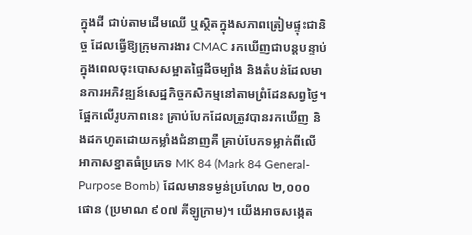ក្នុងដី ជាប់តាមដើមឈើ ឬស្ថិតក្នុងសភាពត្រៀមផ្ទុះជានិច្ច ដែលធ្វើឱ្យក្រុមការងារ CMAC រកឃើញជាបន្តបន្ទាប់ក្នុងពេលចុះបោសសម្អាតផ្ទៃដីចម្បាំង និងតំបន់ដែលមានការអភិវឌ្ឍន៍សេដ្ឋកិច្ចកសិកម្មនៅតាមព្រំដែនសព្វថ្ងៃ។
ផ្អែកលើរូបភាពនេះ គ្រាប់បែកដែលត្រូវបានរកឃើញ និងដកហូតដោយកម្លាំងជំនាញគឺ គ្រាប់បែកទម្លាក់ពីលើអាកាសខ្នាតធំប្រភេទ MK 84 (Mark 84 General-Purpose Bomb) ដែលមានទម្ងន់ប្រហែល ២,០០០ ផោន (ប្រមាណ ៩០៧ គីឡូក្រាម)។ យើងអាចសង្កេត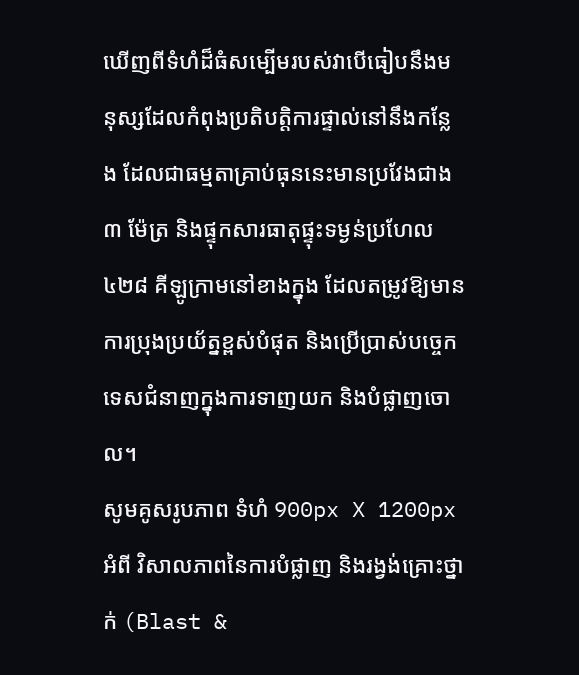ឃើញពីទំហំដ៏ធំសម្បើមរបស់វាបើធៀបនឹងមនុស្សដែលកំពុងប្រតិបត្តិការផ្ទាល់នៅនឹងកន្លែង ដែលជាធម្មតាគ្រាប់ធុននេះមានប្រវែងជាង ៣ ម៉ែត្រ និងផ្ទុកសារធាតុផ្ទុះទម្ងន់ប្រហែល ៤២៨ គីឡូក្រាមនៅខាងក្នុង ដែលតម្រូវឱ្យមានការប្រុងប្រយ័ត្នខ្ពស់បំផុត និងប្រើប្រាស់បច្ចេកទេសជំនាញក្នុងការទាញយក និងបំផ្លាញចោល។
សូមគូសរូបភាព ទំហំ 900px X 1200px អំពី វិសាលភាពនៃការបំផ្លាញ និងរង្វង់គ្រោះថ្នាក់ (Blast &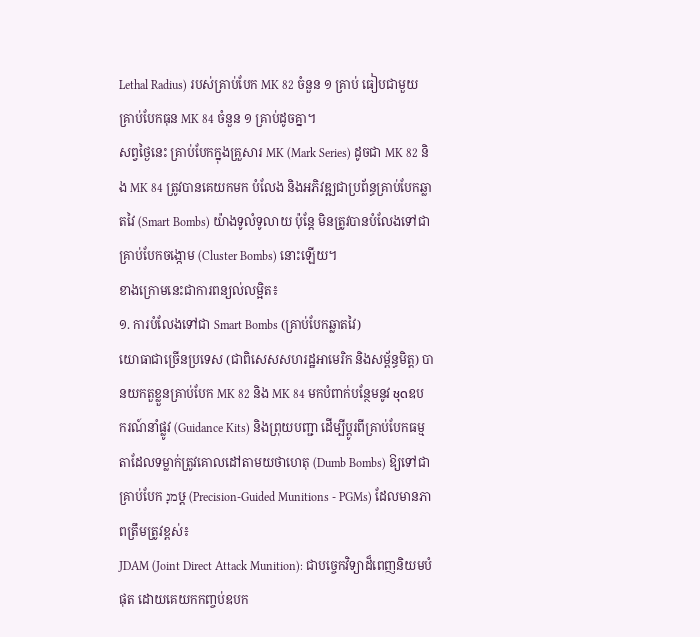Lethal Radius) របស់គ្រាប់បែក MK 82 ចំនួន ១ គ្រាប់ ធៀបជាមួយ គ្រាប់បែកធុន MK 84 ចំនួន ១ គ្រាប់ដូចគ្នា។
សព្វថ្ងៃនេះ គ្រាប់បែកក្នុងគ្រួសារ MK (Mark Series) ដូចជា MK 82 និង MK 84 ត្រូវបានគេយកមក បំលែង និងអភិវឌ្ឍជាប្រព័ន្ធគ្រាប់បែកឆ្លាតវៃ (Smart Bombs) យ៉ាងទូលំទូលាយ ប៉ុន្តែ មិនត្រូវបានបំលែងទៅជាគ្រាប់បែកចង្កោម (Cluster Bombs) នោះឡើយ។
ខាងក្រោមនេះជាការពន្យល់លម្អិត៖
១. ការបំលែងទៅជា Smart Bombs (គ្រាប់បែកឆ្លាតវៃ)
យោធាជាច្រើនប្រទេស (ជាពិសេសសហរដ្ឋអាមេរិក និងសម្ព័ន្ធមិត្ត) បានយកតួខ្លួនគ្រាប់បែក MK 82 និង MK 84 មកបំពាក់បន្ថែមនូវ ชุดឧបករណ៍នាំផ្លូវ (Guidance Kits) និងព្រុយបញ្ជា ដើម្បីប្តូរពីគ្រាប់បែកធម្មតាដែលទម្លាក់ត្រូវគោលដៅតាមយថាហេតុ (Dumb Bombs) ឱ្យទៅជា គ្រាប់បែក מנָឞ្ដ (Precision-Guided Munitions - PGMs) ដែលមានភាពត្រឹមត្រូវខ្ពស់៖
JDAM (Joint Direct Attack Munition): ជាបច្ចេកវិទ្យាដ៏ពេញនិយមបំផុត ដោយគេយកកញ្ចប់ឧបក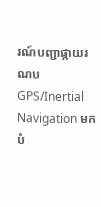រណ៍បញ្ជាផ្កាយរណប GPS/Inertial Navigation មកបំ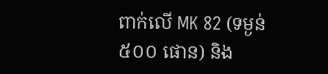ពាក់លើ MK 82 (ទម្ងន់ ៥០០ ផោន) និង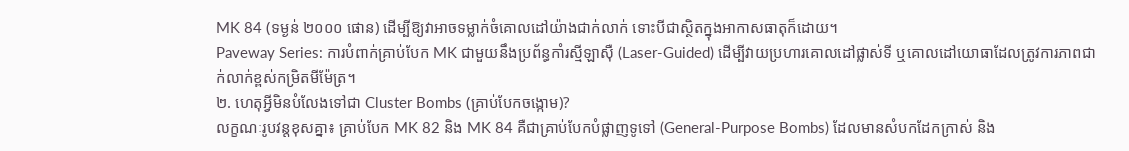MK 84 (ទម្ងន់ ២០០០ ផោន) ដើម្បីឱ្យវាអាចទម្លាក់ចំគោលដៅយ៉ាងជាក់លាក់ ទោះបីជាស្ថិតក្នុងអាកាសធាតុក៏ដោយ។
Paveway Series: ការបំពាក់គ្រាប់បែក MK ជាមួយនឹងប្រព័ន្ធកាំរស្មីឡាស៊ឺ (Laser-Guided) ដើម្បីវាយប្រហារគោលដៅផ្លាស់ទី ឬគោលដៅយោធាដែលត្រូវការភាពជាក់លាក់ខ្ពស់កម្រិតមីម៉ែត្រ។
២. ហេតុអ្វីមិនបំលែងទៅជា Cluster Bombs (គ្រាប់បែកចង្កោម)?
លក្ខណៈរូបវន្តខុសគ្នា៖ គ្រាប់បែក MK 82 និង MK 84 គឺជាគ្រាប់បែកបំផ្លាញទូទៅ (General-Purpose Bombs) ដែលមានសំបកដែកក្រាស់ និង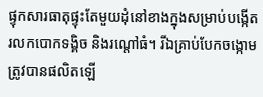ផ្ទុកសារធាតុផ្ទុះតែមួយដុំនៅខាងក្នុងសម្រាប់បង្កើតរលកបោកទង្គិច និងរណ្តៅធំ។ រីឯគ្រាប់បែកចង្កោម ត្រូវបានផលិតឡើ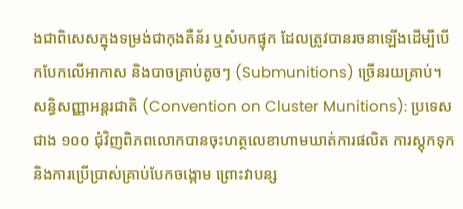ងជាពិសេសក្នុងទម្រង់ជាកុងតឺន័រ ឬសំបកផ្ទុក ដែលត្រូវបានរចនាឡើងដើម្បីបើកបែកលើអាកាស និងបាចគ្រាប់តូចៗ (Submunitions) ច្រើនរយគ្រាប់។
សន្ធិសញ្ញាអន្តរជាតិ (Convention on Cluster Munitions): ប្រទេសជាង ១០០ ជុំវិញពិភពលោកបានចុះហត្ថលេខាហាមឃាត់ការផលិត ការស្តុកទុក និងការប្រើប្រាស់គ្រាប់បែកចង្កោម ព្រោះវាបន្ស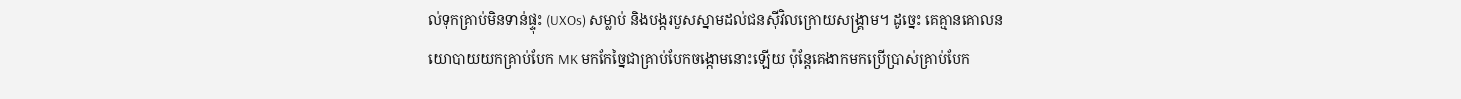ល់ទុកគ្រាប់មិនទាន់ផ្ទុះ (UXOs) សម្លាប់ និងបង្ករបួសស្នាមដល់ជនស៊ីវិលក្រោយសង្គ្រាម។ ដូច្នេះ គេគ្មានគោលនយោបាយយកគ្រាប់បែក MK មកកែច្នៃជាគ្រាប់បែកចង្កោមនោះឡើយ ប៉ុន្តែគេងាកមកប្រើប្រាស់គ្រាប់បែក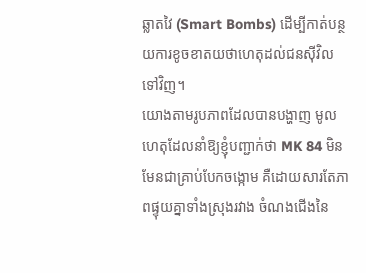ឆ្លាតវៃ (Smart Bombs) ដើម្បីកាត់បន្ថយការខូចខាតយថាហេតុដល់ជនស៊ីវិលទៅវិញ។
យោងតាមរូបភាពដែលបានបង្ហាញ មូលហេតុដែលនាំឱ្យខ្ញុំបញ្ជាក់ថា MK 84 មិនមែនជាគ្រាប់បែកចង្កោម គឺដោយសារតែភាពផ្ទុយគ្នាទាំងស្រុងរវាង ចំណងជើងនៃ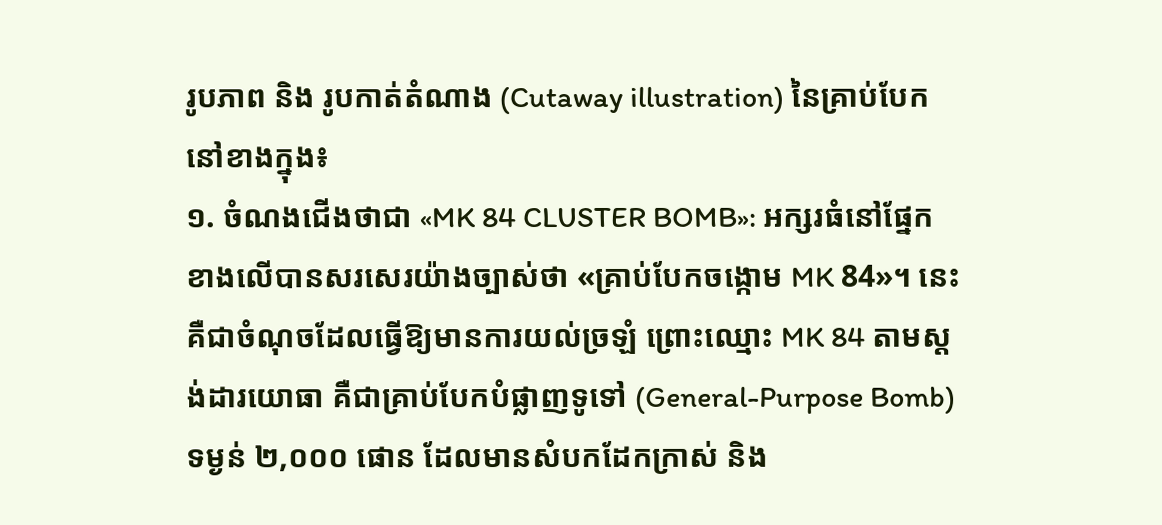រូបភាព និង រូបកាត់តំណាង (Cutaway illustration) នៃគ្រាប់បែកនៅខាងក្នុង៖
១. ចំណងជើងថាជា «MK 84 CLUSTER BOMB»: អក្សរធំនៅផ្នែកខាងលើបានសរសេរយ៉ាងច្បាស់ថា «គ្រាប់បែកចង្កោម MK 84»។ នេះគឺជាចំណុចដែលធ្វើឱ្យមានការយល់ច្រឡំ ព្រោះឈ្មោះ MK 84 តាមស្តង់ដារយោធា គឺជាគ្រាប់បែកបំផ្លាញទូទៅ (General-Purpose Bomb) ទម្ងន់ ២,០០០ ផោន ដែលមានសំបកដែកក្រាស់ និង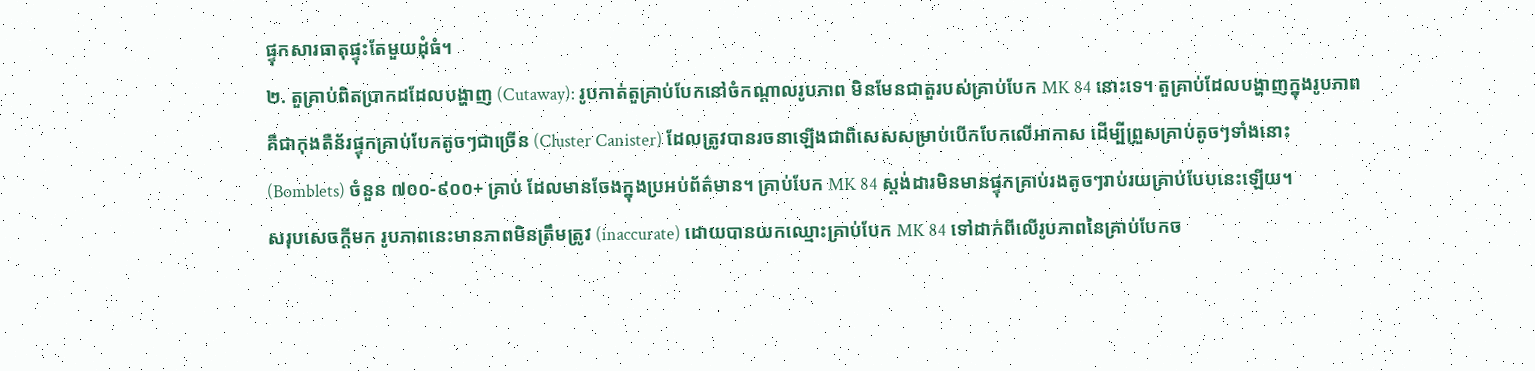ផ្ទុកសារធាតុផ្ទុះតែមួយដុំធំ។
២. តួគ្រាប់ពិតប្រាកដដែលបង្ហាញ (Cutaway): រូបកាត់តួគ្រាប់បែកនៅចំកណ្តាលរូបភាព មិនមែនជាតួរបស់គ្រាប់បែក MK 84 នោះទេ។ តួគ្រាប់ដែលបង្ហាញក្នុងរូបភាព គឺជាកុងតឺន័រផ្ទុកគ្រាប់បែកតូចៗជាច្រើន (Cluster Canister) ដែលត្រូវបានរចនាឡើងជាពិសេសសម្រាប់បើកបែកលើអាកាស ដើម្បីព្រួសគ្រាប់តូចៗទាំងនោះ (Bomblets) ចំនួន ៧០០-៩០០+ គ្រាប់ ដែលមានចែងក្នុងប្រអប់ព័ត៌មាន។ គ្រាប់បែក MK 84 ស្តង់ដារមិនមានផ្ទុកគ្រាប់រងតូចៗរាប់រយគ្រាប់បែបនេះឡើយ។
សរុបសេចក្តីមក រូបភាពនេះមានភាពមិនត្រឹមត្រូវ (inaccurate) ដោយបានយកឈ្មោះគ្រាប់បែក MK 84 ទៅដាក់ពីលើរូបភាពនៃគ្រាប់បែកច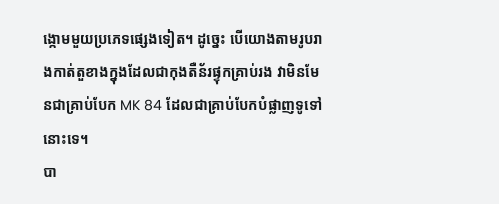ង្កោមមួយប្រភេទផ្សេងទៀត។ ដូច្នេះ បើយោងតាមរូបរាងកាត់តួខាងក្នុងដែលជាកុងតឺន័រផ្ទុកគ្រាប់រង វាមិនមែនជាគ្រាប់បែក MK 84 ដែលជាគ្រាប់បែកបំផ្លាញទូទៅនោះទេ។
បា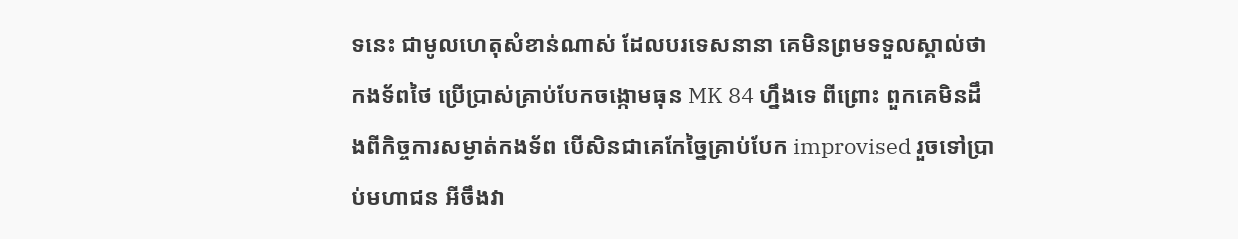ទនេះ ជាមូលហេតុសំខាន់ណាស់ ដែលបរទេសនានា គេមិនព្រមទទួលស្គាល់ថា កងទ័ពថៃ ប្រើប្រាស់គ្រាប់បែកចង្កោមធុន MK 84 ហ្នឹងទេ ពីព្រោះ ពួកគេមិនដឹងពីកិច្ចការសម្ងាត់កងទ័ព បើសិនជាគេកែច្នៃគ្រាប់បែក improvised រួចទៅប្រាប់មហាជន អីចឹងវា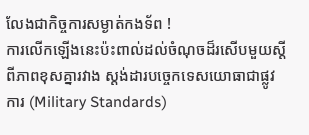លែងជាកិច្ចការសម្ងាត់កងទ័ព !
ការលើកឡើងនេះប៉ះពាល់ដល់ចំណុចដ៏រសើបមួយស្តីពីភាពខុសគ្នារវាង ស្តង់ដារបច្ចេកទេសយោធាជាផ្លូវការ (Military Standards)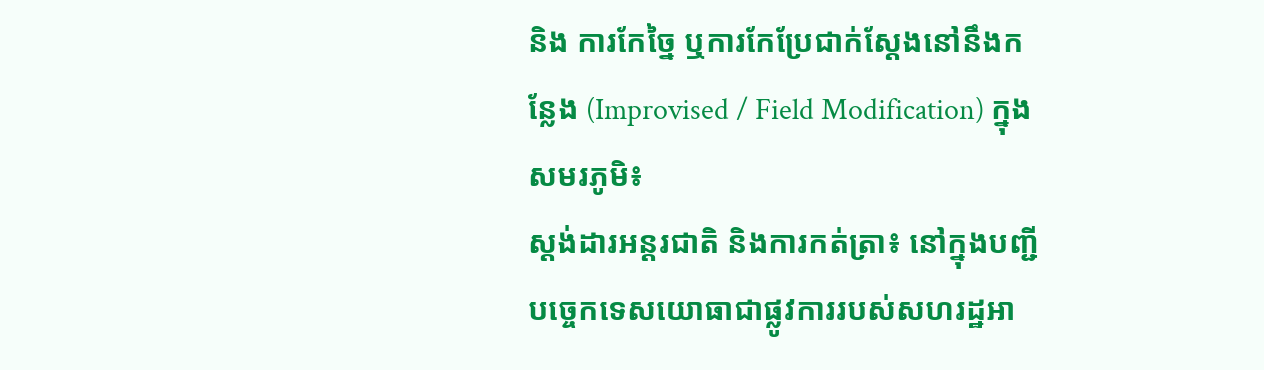និង ការកែច្នៃ ឬការកែប្រែជាក់ស្តែងនៅនឹងកន្លែង (Improvised / Field Modification) ក្នុងសមរភូមិ៖
ស្តង់ដារអន្តរជាតិ និងការកត់ត្រា៖ នៅក្នុងបញ្ជីបច្ចេកទេសយោធាជាផ្លូវការរបស់សហរដ្ឋអា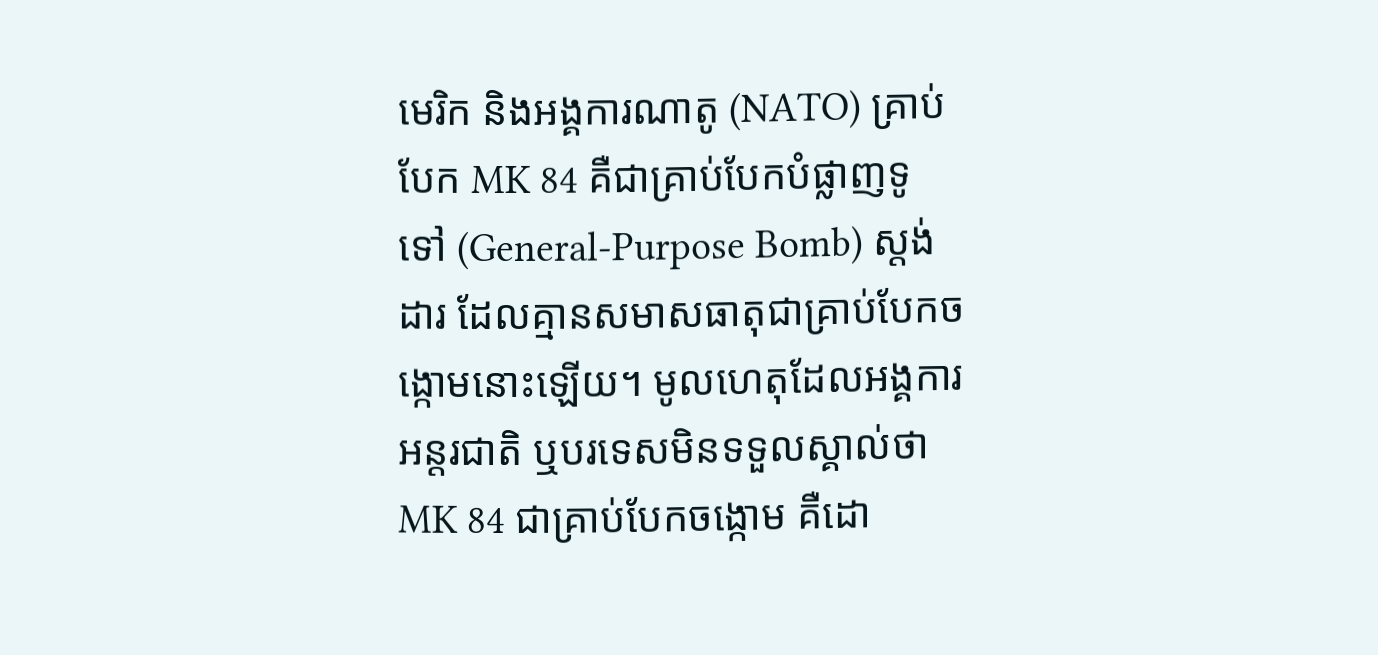មេរិក និងអង្គការណាតូ (NATO) គ្រាប់បែក MK 84 គឺជាគ្រាប់បែកបំផ្លាញទូទៅ (General-Purpose Bomb) ស្តង់ដារ ដែលគ្មានសមាសធាតុជាគ្រាប់បែកចង្កោមនោះឡើយ។ មូលហេតុដែលអង្គការអន្តរជាតិ ឬបរទេសមិនទទួលស្គាល់ថា MK 84 ជាគ្រាប់បែកចង្កោម គឺដោ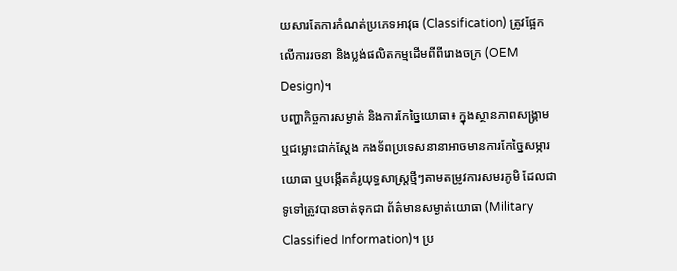យសារតែការកំណត់ប្រភេទអាវុធ (Classification) ត្រូវផ្អែកលើការរចនា និងប្លង់ផលិតកម្មដើមពីពីរោងចក្រ (OEM Design)។
បញ្ហាកិច្ចការសម្ងាត់ និងការកែច្នៃយោធា៖ ក្នុងស្ថានភាពសង្គ្រាម ឬជម្លោះជាក់ស្តែង កងទ័ពប្រទេសនានាអាចមានការកែច្នៃសម្ភារយោធា ឬបង្កើតគំរូយុទ្ធសាស្ត្រថ្មីៗតាមតម្រូវការសមរភូមិ ដែលជាទូទៅត្រូវបានចាត់ទុកជា ព័ត៌មានសម្ងាត់យោធា (Military Classified Information)។ ប្រ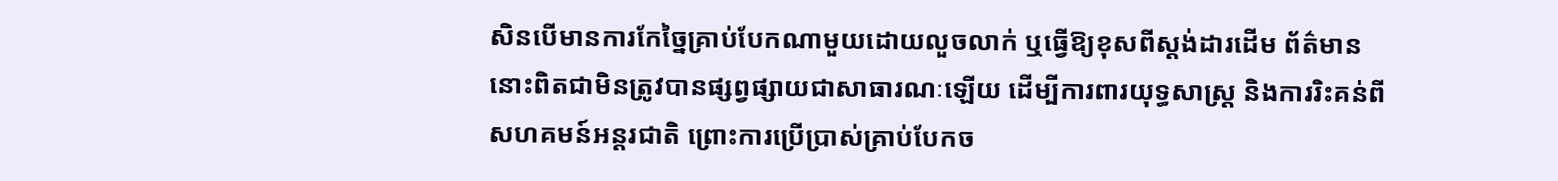សិនបើមានការកែច្នៃគ្រាប់បែកណាមួយដោយលួចលាក់ ឬធ្វើឱ្យខុសពីស្តង់ដារដើម ព័ត៌មាននោះពិតជាមិនត្រូវបានផ្សព្វផ្សាយជាសាធារណៈឡើយ ដើម្បីការពារយុទ្ធសាស្ត្រ និងការរិះគន់ពីសហគមន៍អន្តរជាតិ ព្រោះការប្រើប្រាស់គ្រាប់បែកច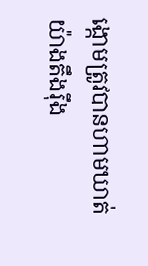ង្កោមត្រូវបានហាមឃាត់យ៉ាងតឹងរ៉ឹង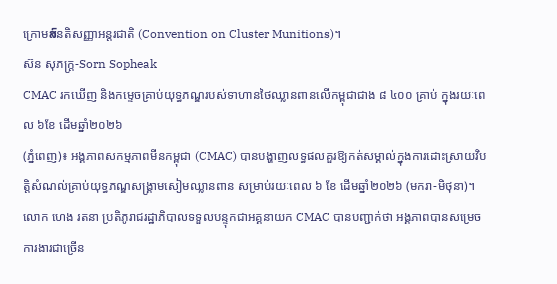ក្រោមສົនតិសញ្ញាអន្តរជាតិ (Convention on Cluster Munitions)។
ស៊ន សុភក្រ្ត-Sorn Sopheak
CMAC រកឃើញ និងកម្ទេចគ្រាប់យុទ្ធភណ្ឌរបស់ទាហានថៃឈ្លានពានលើកម្ពុជាជាង ៨ ៤០០ គ្រាប់ ក្នុងរយៈពេល ៦ខែ ដើមឆ្នាំ២០២៦
(ភ្នំពេញ)៖ អង្គភាពសកម្មភាពមីនកម្ពុជា (CMAC) បានបង្ហាញលទ្ធផលគួរឱ្យកត់សម្គាល់ក្នុងការដោះស្រាយវិបត្តិសំណល់គ្រាប់យុទ្ធភណ្ឌសង្គ្រាមសៀមឈ្លានពាន សម្រាប់រយៈពេល ៦ ខែ ដើមឆ្នាំ២០២៦ (មករា-មិថុនា)។
លោក ហេង រតនា ប្រតិភូរាជរដ្ឋាភិបាលទទួលបន្ទុកជាអគ្គនាយក CMAC បានបញ្ជាក់ថា អង្គភាពបានសម្រេចការងារជាច្រើន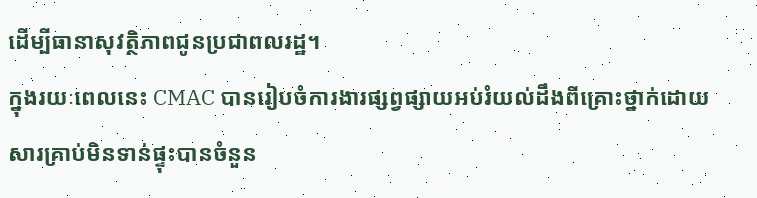ដើម្បីធានាសុវត្ថិភាពជូនប្រជាពលរដ្ឋ។
ក្នុងរយៈពេលនេះ CMAC បានរៀបចំការងារផ្សព្វផ្សាយអប់រំយល់ដឹងពីគ្រោះថ្នាក់ដោយសារគ្រាប់មិនទាន់ផ្ទុះបានចំនួន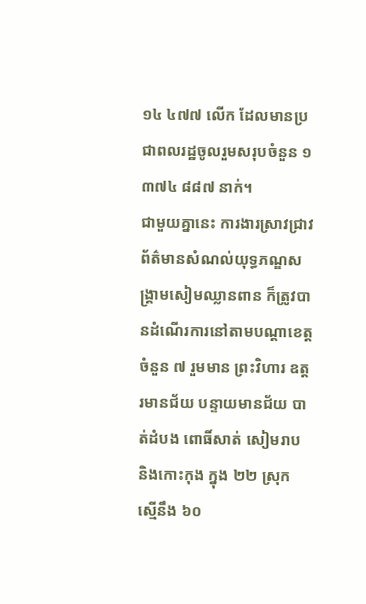១៤ ៤៧៧ លើក ដែលមានប្រជាពលរដ្ឋចូលរួមសរុបចំនួន ១ ៣៧៤ ៨៨៧ នាក់។
ជាមួយគ្នានេះ ការងារស្រាវជ្រាវព័ត៌មានសំណល់យុទ្ធភណ្ឌសង្គ្រាមសៀមឈ្លានពាន ក៏ត្រូវបានដំណើរការនៅតាមបណ្តាខេត្តចំនួន ៧ រួមមាន ព្រះវិហារ ឧត្តរមានជ័យ បន្ទាយមានជ័យ បាត់ដំបង ពោធិ៍សាត់ សៀមរាប និងកោះកុង ក្នុង ២២ ស្រុក ស្មើនឹង ៦០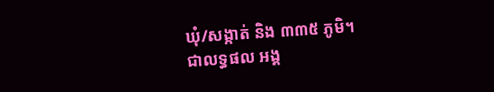ឃុំ/សង្កាត់ និង ៣៣៥ ភូមិ។
ជាលទ្ធផល អង្គ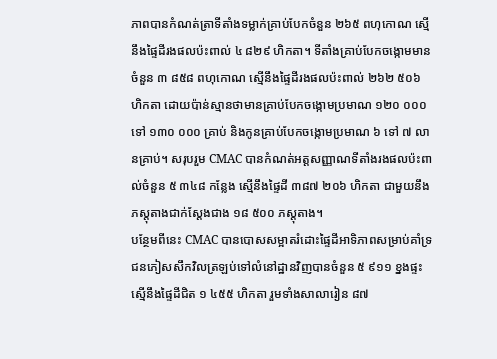ភាពបានកំណត់ត្រាទីតាំងទម្លាក់គ្រាប់បែកចំនួន ២៦៥ ពហុកោណ ស្មើនឹងផ្ទៃដីរងផលប៉ះពាល់ ៤ ៨២៩ ហិកតា។ ទីតាំងគ្រាប់បែកចង្កោមមានចំនួន ៣ ៨៥៨ ពហុកោណ ស្មើនឹងផ្ទៃដីរងផលប៉ះពាល់ ២៦២ ៥០៦ ហិកតា ដោយប៉ាន់ស្មានថាមានគ្រាប់បែកចង្កោមប្រមាណ ១២០ ០០០ ទៅ ១៣០ ០០០ គ្រាប់ និងកូនគ្រាប់បែកចង្កោមប្រមាណ ៦ ទៅ ៧ លានគ្រាប់។ សរុបរួម CMAC បានកំណត់អត្តសញ្ញាណទីតាំងរងផលប៉ះពាល់ចំនួន ៥ ៣៤៨ កន្លែង ស្មើនឹងផ្ទៃដី ៣៨៧ ២០៦ ហិកតា ជាមួយនឹងភស្តុតាងជាក់ស្តែងជាង ១៨ ៥០០ ភស្តុតាង។
បន្ថែមពីនេះ CMAC បានបោសសម្អាតរំដោះផ្ទៃដីអាទិភាពសម្រាប់គាំទ្រជនភៀសសឹកវិលត្រឡប់ទៅលំនៅដ្ឋានវិញបានចំនួន ៥ ៩១១ ខ្នងផ្ទះ ស្មើនឹងផ្ទៃដីជិត ១ ៤៥៥ ហិកតា រួមទាំងសាលារៀន ៨៧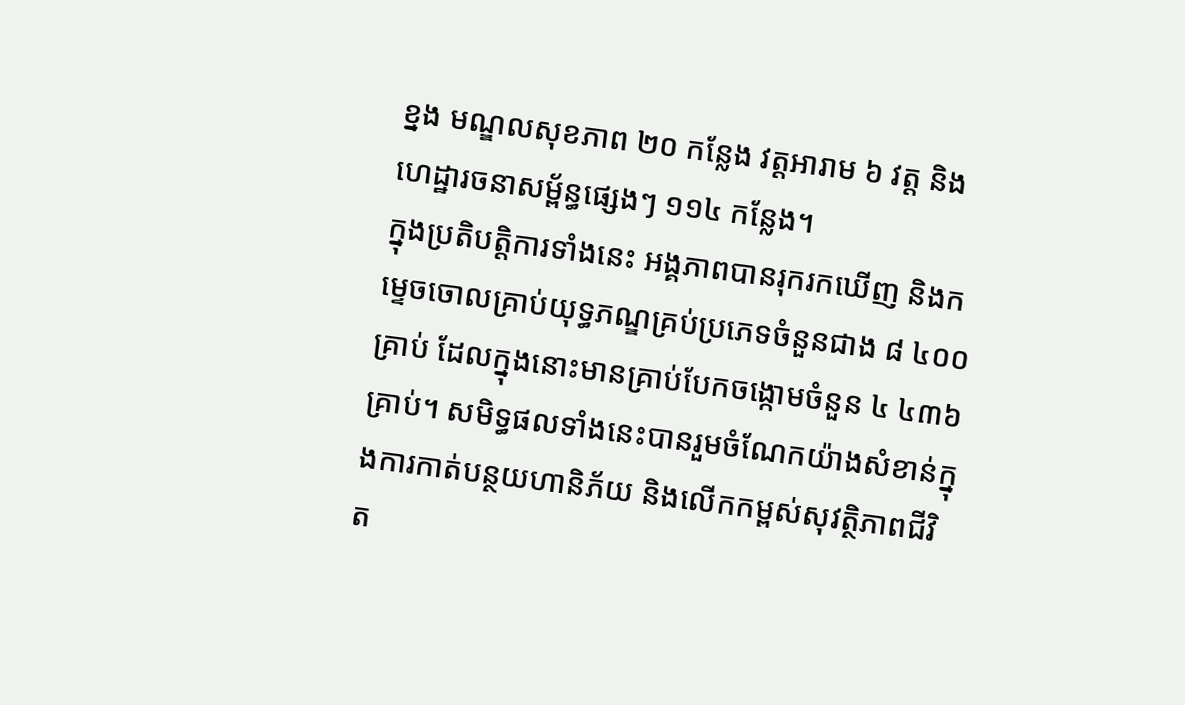ខ្នង មណ្ឌលសុខភាព ២០ កន្លែង វត្តអារាម ៦ វត្ត និងហេដ្ឋារចនាសម្ព័ន្ធផ្សេងៗ ១១៤ កន្លែង។
ក្នុងប្រតិបត្តិការទាំងនេះ អង្គភាពបានរុករកឃើញ និងកម្ទេចចោលគ្រាប់យុទ្ធភណ្ឌគ្រប់ប្រភេទចំនួនជាង ៨ ៤០០ គ្រាប់ ដែលក្នុងនោះមានគ្រាប់បែកចង្កោមចំនួន ៤ ៤៣៦ គ្រាប់។ សមិទ្ធផលទាំងនេះបានរួមចំណែកយ៉ាងសំខាន់ក្នុងការកាត់បន្ថយហានិភ័យ និងលើកកម្ពស់សុវត្ថិភាពជីវិត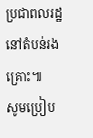ប្រជាពលរដ្ឋនៅតំបន់រងគ្រោះ៕
សូមប្រៀប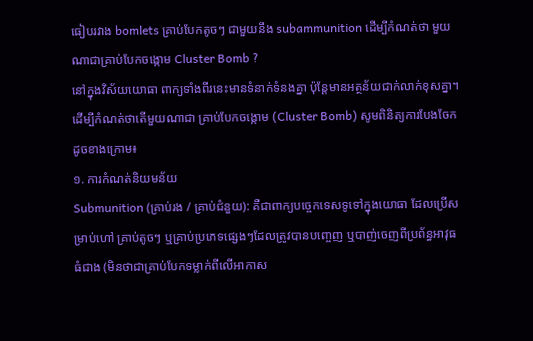ធៀបរវាង bomlets គ្រាប់បែកតូចៗ ជាមួយនឹង subammunition ដើម្បីកំណត់ថា មួយណាជាគ្រាប់បែកចង្កោម Cluster Bomb ?
នៅក្នុងវិស័យយោធា ពាក្យទាំងពីរនេះមានទំនាក់ទំនងគ្នា ប៉ុន្តែមានអត្ថន័យជាក់លាក់ខុសគ្នា។ ដើម្បីកំណត់ថាតើមួយណាជា គ្រាប់បែកចង្កោម (Cluster Bomb) សូមពិនិត្យការបែងចែកដូចខាងក្រោម៖
១. ការកំណត់និយមន័យ
Submunition (គ្រាប់រង / គ្រាប់ជំនួយ): គឺជាពាក្យបច្ចេកទេសទូទៅក្នុងយោធា ដែលប្រើសម្រាប់ហៅ គ្រាប់តូចៗ ឬគ្រាប់ប្រភេទផ្សេងៗដែលត្រូវបានបញ្ចេញ ឬបាញ់ចេញពីប្រព័ន្ធអាវុធធំជាង (មិនថាជាគ្រាប់បែកទម្លាក់ពីលើអាកាស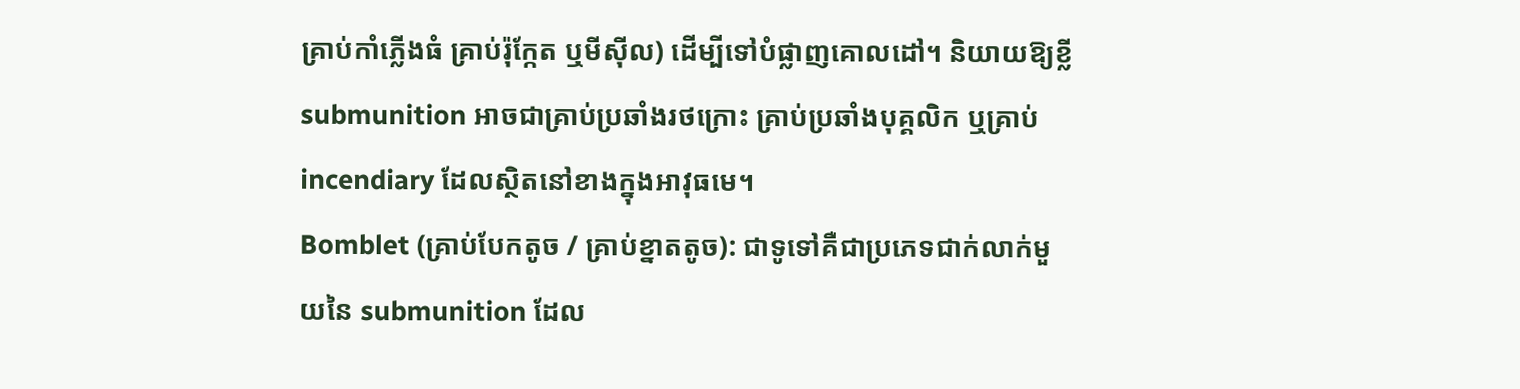គ្រាប់កាំភ្លើងធំ គ្រាប់រ៉ុក្កែត ឬមីស៊ីល) ដើម្បីទៅបំផ្លាញគោលដៅ។ និយាយឱ្យខ្លី submunition អាចជាគ្រាប់ប្រឆាំងរថក្រោះ គ្រាប់ប្រឆាំងបុគ្គលិក ឬគ្រាប់ incendiary ដែលស្ថិតនៅខាងក្នុងអាវុធមេ។
Bomblet (គ្រាប់បែកតូច / គ្រាប់ខ្នាតតូច): ជាទូទៅគឺជាប្រភេទជាក់លាក់មួយនៃ submunition ដែល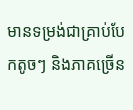មានទម្រង់ជាគ្រាប់បែកតូចៗ និងភាគច្រើន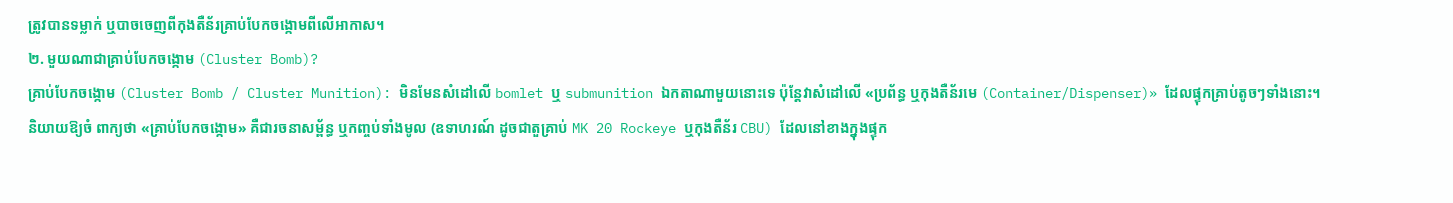ត្រូវបានទម្លាក់ ឬបាចចេញពីកុងតឺន័រគ្រាប់បែកចង្កោមពីលើអាកាស។
២. មួយណាជាគ្រាប់បែកចង្កោម (Cluster Bomb)?
គ្រាប់បែកចង្កោម (Cluster Bomb / Cluster Munition): មិនមែនសំដៅលើ bomlet ឬ submunition ឯកតាណាមួយនោះទេ ប៉ុន្តែវាសំដៅលើ «ប្រព័ន្ធ ឬកុងតឺន័រមេ (Container/Dispenser)» ដែលផ្ទុកគ្រាប់តូចៗទាំងនោះ។
និយាយឱ្យចំ ពាក្យថា «គ្រាប់បែកចង្កោម» គឺជារចនាសម្ព័ន្ធ ឬកញ្ចប់ទាំងមូល (ឧទាហរណ៍ ដូចជាតួគ្រាប់ MK 20 Rockeye ឬកុងតឺន័រ CBU) ដែលនៅខាងក្នុងផ្ទុក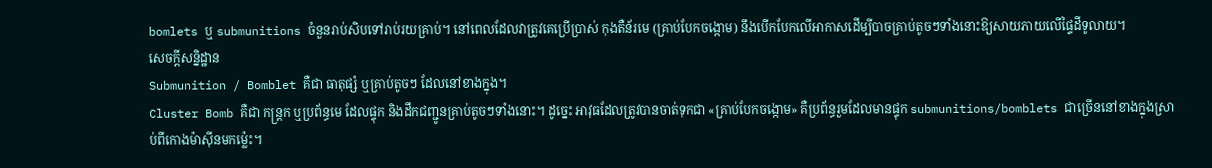bomlets ឬ submunitions ចំនួនរាប់សិបទៅរាប់រយគ្រាប់។ នៅពេលដែលវាត្រូវគេប្រើប្រាស់ កុងតឺន័រមេ (គ្រាប់បែកចង្កោម) នឹងបើកបែកលើអាកាសដើម្បីបាចគ្រាប់តូចៗទាំងនោះឱ្យសាយភាយលើផ្ទៃដីទូលាយ។
សេចក្តីសន្និដ្ឋាន
Submunition / Bomblet គឺជា ធាតុផ្សំ ឬគ្រាប់តូចៗ ដែលនៅខាងក្នុង។
Cluster Bomb គឺជា កន្ត្រក ឬប្រព័ន្ធមេ ដែលផ្ទុក និងដឹកជញ្ជូនគ្រាប់តូចៗទាំងនោះ។ ដូច្នេះ អាវុធដែលត្រូវបានចាត់ទុកជា «គ្រាប់បែកចង្កោម» គឺប្រព័ន្ធរួមដែលមានផ្ទុក submunitions/bomblets ជាច្រើននៅខាងក្នុងស្រាប់ពីកោងម៉ាស៊ីនមកម្ល៉េះ។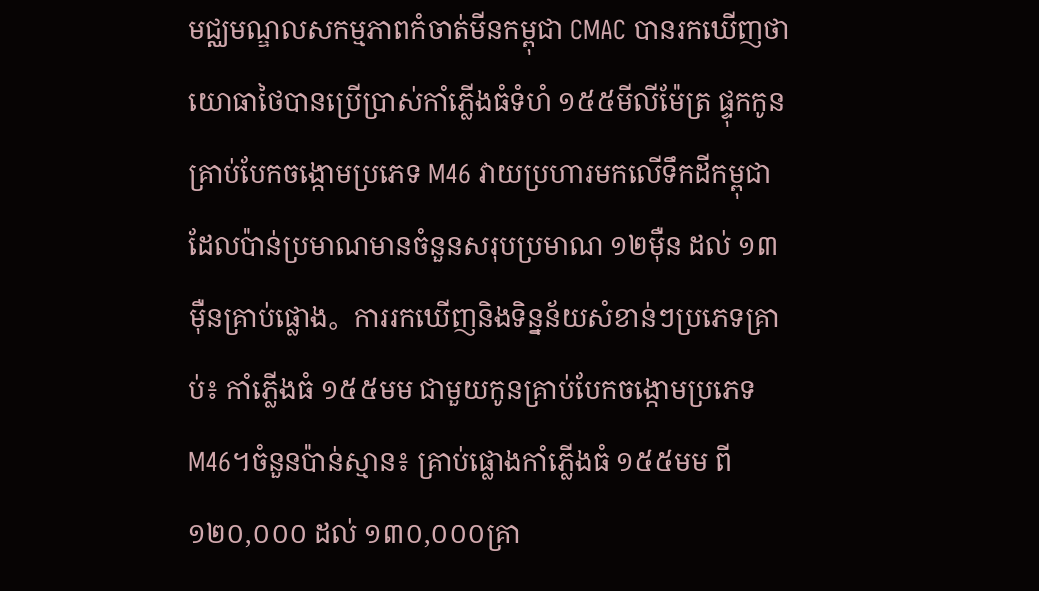មជ្ឈមណ្ឌលសកម្មភាពកំចាត់មីនកម្ពុជា CMAC បានរកឃើញថា យោធាថៃបានប្រើប្រាស់កាំភ្លើងធំទំហំ ១៥៥មីលីម៉ែត្រ ផ្ទុកកូនគ្រាប់បែកចង្កោមប្រភេទ M46 វាយប្រហារមកលើទឹកដីកម្ពុជា ដែលប៉ាន់ប្រមាណមានចំនួនសរុបប្រមាណ ១២ម៉ឺន ដល់ ១៣ម៉ឺនគ្រាប់ផ្លោង。ការរកឃើញនិងទិន្នន័យសំខាន់ៗប្រភេទគ្រាប់៖ កាំភ្លើងធំ ១៥៥មម ជាមួយកូនគ្រាប់បែកចង្កោមប្រភេទ M46។ចំនួនប៉ាន់ស្មាន៖ គ្រាប់ផ្លោងកាំភ្លើងធំ ១៥៥មម ពី ១២០,០០០ ដល់ ១៣០,០០០គ្រា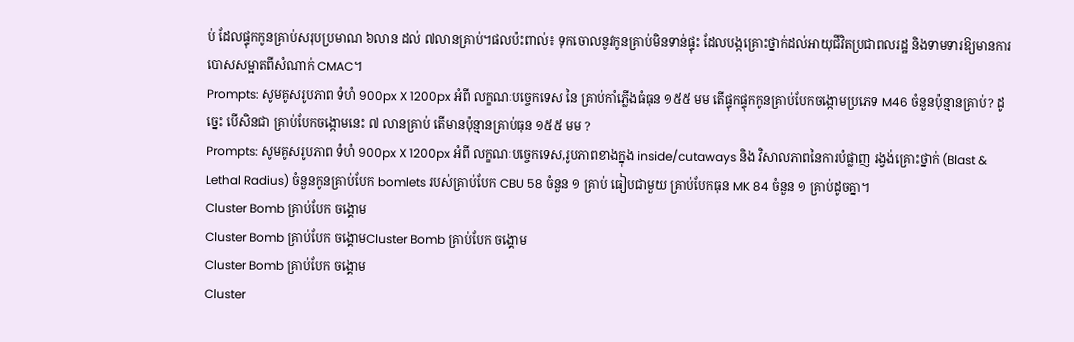ប់ ដែលផ្ទុកកូនគ្រាប់សរុបប្រមាណ ៦លាន ដល់ ៧លានគ្រាប់។ផលប៉ះពាល់៖ ទុកចោលនូវកូនគ្រាប់មិនទាន់ផ្ទុះ ដែលបង្កគ្រោះថ្នាក់ដល់អាយុជីវិតប្រជាពលរដ្ឋ និងទាមទារឱ្យមានការបោសសម្អាតពីសំណាក់ CMAC។
Prompts: សូមគូសរូបភាព ទំហំ 900px X 1200px អំពី លក្ខណៈបច្ចេកទេស នៃ គ្រាប់កាំភ្លើងធំធុន ១៥៥ មម តើផ្ទុកផ្ទុកកូនគ្រាប់បែកចង្កោមប្រភេទ M46 ចំនួនប៉ុន្មានគ្រាប់? ដូច្នេះ បើសិនជា គ្រាប់បែកចង្កោមនេះ ៧ លានគ្រាប់ តើមានប៉ុន្មានគ្រាប់ធុន ១៥៥ មម ?
Prompts: សូមគូសរូបភាព ទំហំ 900px X 1200px អំពី លក្ខណៈបច្ចេកទេស,រូបភាពខាងក្នុង inside/cutaways និង វិសាលភាពនៃការបំផ្លាញ រង្វង់គ្រោះថ្នាក់ (Blast & Lethal Radius) ចំនួនកូនគ្រាប់បែក bomlets របស់គ្រាប់បែក CBU 58 ចំនួន ១ គ្រាប់ ធៀបជាមួយ គ្រាប់បែកធុន MK 84 ចំនួន ១ គ្រាប់ដូចគ្នា។
Cluster Bomb គ្រាប់បែក ចង្គោម
Cluster Bomb គ្រាប់បែក ចង្គោមCluster Bomb គ្រាប់បែក ចង្គោម
Cluster Bomb គ្រាប់បែក ចង្គោម
Cluster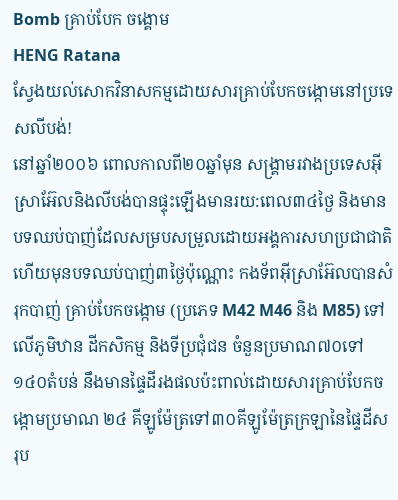Bomb គ្រាប់បែក ចង្គោម
HENG Ratana
ស្វែងយល់សោកវិនាសកម្មដោយសារគ្រាប់បែកចង្កោមនៅប្រទេសលីបង់!
នៅឆ្នាំ២០០៦ ពោលកាលពី២០ឆ្នាំមុន សង្គ្រាមរវាងប្រទេសអុីស្រាអ៊ែលនិងលីបង់បានផ្ទុះឡេីងមានរយ:ពេល៣៤ថ្ងៃ និងមានបទឈប់បាញ់ដែលសម្របសម្រួលដោយអង្គការសហប្រជាជាតិ ហេីយមុនបទឈប់បាញ់៣ថ្ងៃប៉ុណ្ណោះ កងទ័ពអុីស្រាអ៊ែលបានសំរុកបាញ់ គ្រាប់បែកចង្កោម (ប្រភេទ M42 M46 និង M85) ទៅលេីភូមិឋាន ដីកសិកម្ម និងទីប្រជុំជន ចំនួនប្រមាណ៧០ទៅ១៤០តំបន់ នឹងមានផ្ទៃដីរងផលប៉ះពាល់ដោយសារគ្រាប់បែកចង្កោមប្រមាណ ២៤ គីឡូម៉ែត្រទៅ៣០គីឡូម៉ែត្រក្រឡានៃផ្ទៃដីសរុប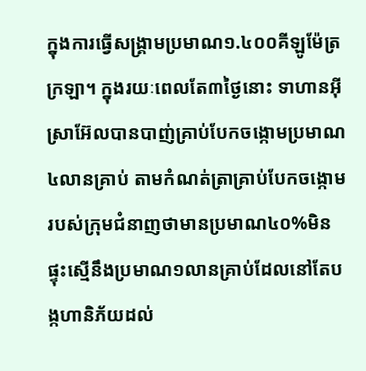ក្នុងការធ្វេីសង្គ្រាមប្រមាណ១.៤០០គីឡូម៉ែត្រក្រឡា។ ក្នុងរយៈពេលតែ៣ថ្ងៃនោះ ទាហានអុីស្រាអ៊ែលបានបាញ់គ្រាប់បែកចង្កោមប្រមាណ៤លានគ្រាប់ តាមកំណត់ត្រាគ្រាប់បែកចង្កោមរបស់ក្រុមជំនាញថាមានប្រមាណ៤០%មិនផ្ទុះស្មេីនឹងប្រមាណ១លានគ្រាប់ដែលនៅតែបង្កហានិភ័យដល់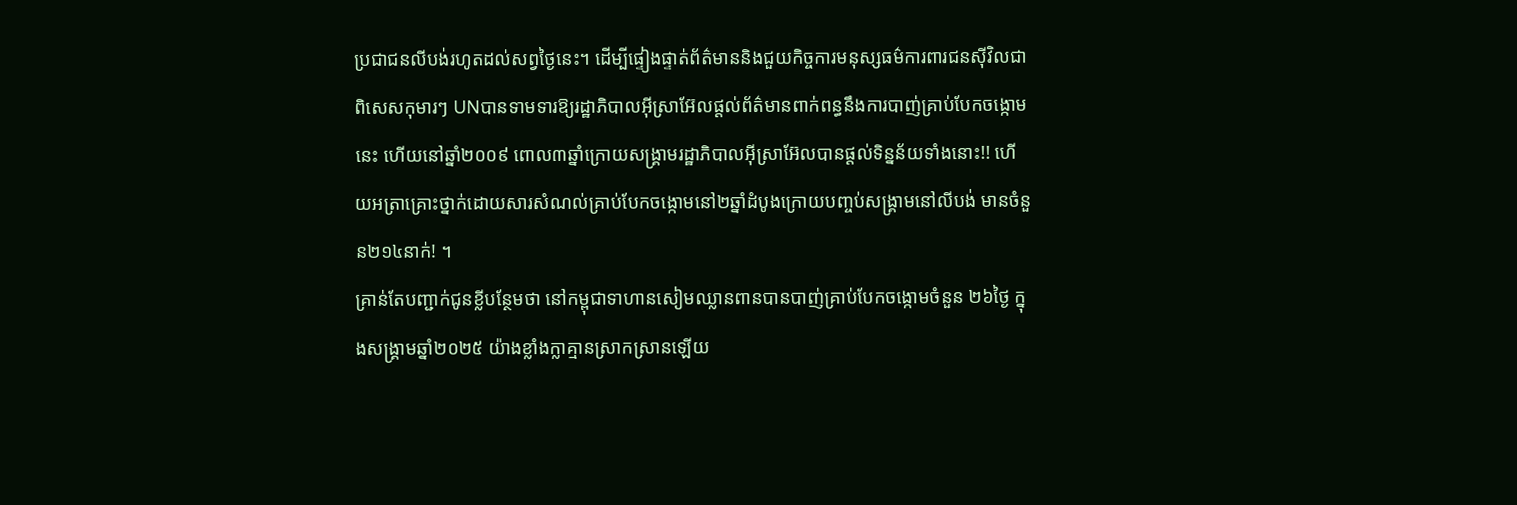ប្រជាជនលីបង់រហូតដល់សព្វថ្ងៃនេះ។ ដេីម្បីផ្ទៀងផ្ទាត់ព័ត៌មាននិងជួយកិច្ចការមនុស្សធម៌ការពារជនសុីវិលជាពិសេសកុមារៗ UNបានទាមទារឱ្យរដ្ឋាភិបាលអុីស្រាអ៊ែលផ្តល់ព័ត៌មានពាក់ពន្ធនឹងការបាញ់គ្រាប់បែកចង្កោមនេះ ហេីយនៅឆ្នាំ២០០៩ ពោល៣ឆ្នាំក្រោយសង្គ្រាមរដ្ឋាភិបាលអុីស្រាអ៊ែលបានផ្តល់ទិន្នន័យទាំងនោះ!! ហេីយអត្រាគ្រោះថ្នាក់ដោយសារសំណល់គ្រាប់បែកចង្កោមនៅ២ឆ្នាំដំបូងក្រោយបញ្ចប់សង្គ្រាមនៅលីបង់ មានចំនួន២១៤នាក់! ។
គ្រាន់តែបញ្ជាក់ជូនខ្លីបន្ថែមថា នៅកម្ពុជាទាហានសៀមឈ្លានពានបានបាញ់គ្រាប់បែកចង្កោមចំនួន ២៦ថ្ងៃ ក្នុងសង្គ្រាមឆ្នាំ២០២៥ យ៉ាងខ្លាំងក្លាគ្មានស្រាកស្រានឡេីយ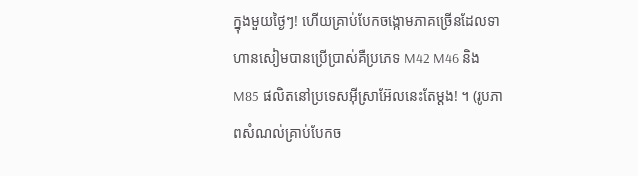ក្នុងមួយថ្ងៃៗ! ហេីយគ្រាប់បែកចង្កោមភាគច្រេីនដែលទាហានសៀមបានប្រើប្រាស់គឺប្រភេទ M42 M46 និង M85 ផលិតនៅប្រទេសអ៊ីស្រាអ៊ែលនេះតែម្តង! ។ (រូបភាពសំណល់គ្រាប់បែកច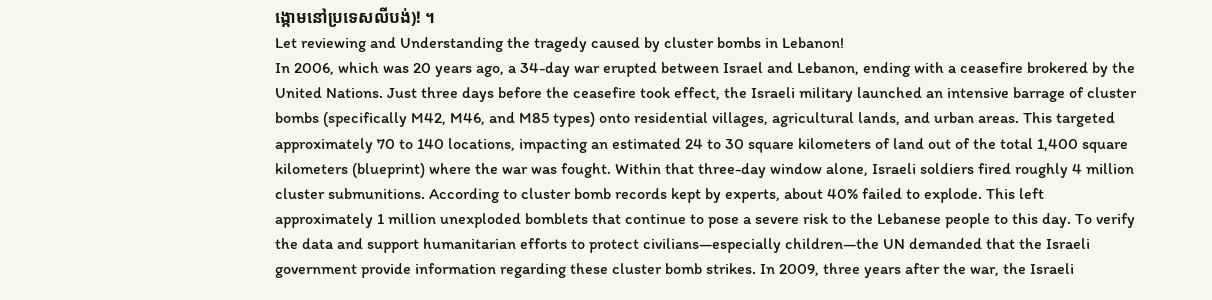ង្កោមនៅប្រទេសលីបង់)! ។
Let reviewing and Understanding the tragedy caused by cluster bombs in Lebanon!
In 2006, which was 20 years ago, a 34-day war erupted between Israel and Lebanon, ending with a ceasefire brokered by the United Nations. Just three days before the ceasefire took effect, the Israeli military launched an intensive barrage of cluster bombs (specifically M42, M46, and M85 types) onto residential villages, agricultural lands, and urban areas. This targeted approximately 70 to 140 locations, impacting an estimated 24 to 30 square kilometers of land out of the total 1,400 square kilometers (blueprint) where the war was fought. Within that three-day window alone, Israeli soldiers fired roughly 4 million cluster submunitions. According to cluster bomb records kept by experts, about 40% failed to explode. This left approximately 1 million unexploded bomblets that continue to pose a severe risk to the Lebanese people to this day. To verify the data and support humanitarian efforts to protect civilians—especially children—the UN demanded that the Israeli government provide information regarding these cluster bomb strikes. In 2009, three years after the war, the Israeli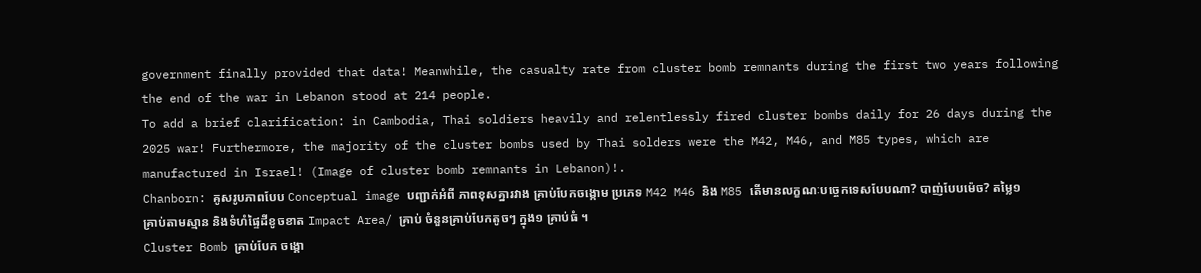government finally provided that data! Meanwhile, the casualty rate from cluster bomb remnants during the first two years following the end of the war in Lebanon stood at 214 people.
To add a brief clarification: in Cambodia, Thai soldiers heavily and relentlessly fired cluster bombs daily for 26 days during the 2025 war! Furthermore, the majority of the cluster bombs used by Thai solders were the M42, M46, and M85 types, which are manufactured in Israel! (Image of cluster bomb remnants in Lebanon)!.
Chanborn: គូសរូបភាពបែប Conceptual image បញ្ជាក់អំពី ភាពខុសគ្នារវាង គ្រាប់បែកចង្កោម ប្រភេទ M42 M46 និង M85 តើមានលក្ខណៈបច្ចេកទេសបែបណា? បាញ់បែបម៉េច? តម្លៃ១ គ្រាប់តាមស្មាន និងទំហំផ្ទៃដីខូចខាត Impact Area/ គ្រាប់ ចំនួនគ្រាប់បែកតូចៗ ក្នុង១ គ្រាប់ធំ ។
Cluster Bomb គ្រាប់បែក ចង្គោ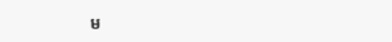ម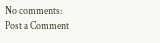No comments:
Post a Comment